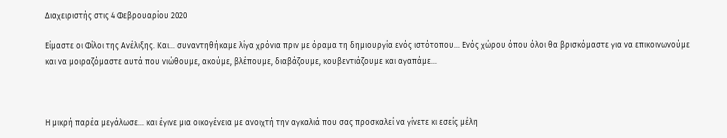Διαχειριστής στις 4 Φεβρουαρίου 2020

Είμαστε οι Φίλοι της Ανέλιξης. Και… συναντηθήκαμε λίγα χρόνια πριν με όραμα τη δημιουργία ενός ιστότοπου… Ενός χώρου όπου όλοι θα βρισκόμαστε για να επικοινωνούμε και να μοιραζόμαστε αυτά που νιώθουμε, ακούμε, βλέπουμε, διαβάζουμε, κουβεντιάζουμε και αγαπάμε…



Η μικρή παρέα μεγάλωσε… και έγινε μια οικογένεια με ανοιχτή την αγκαλιά που σας προσκαλεί να γίνετε κι εσείς μέλη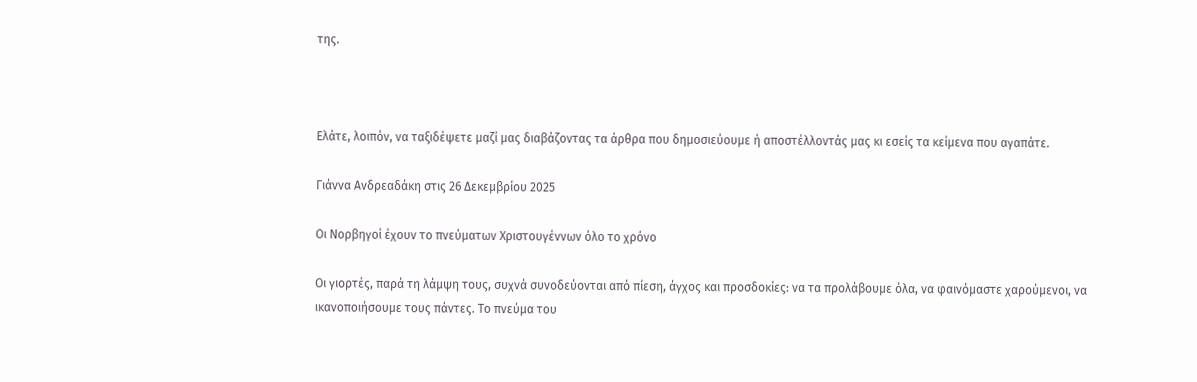της.



Ελάτε, λοιπόν, να ταξιδέψετε μαζί μας διαβάζοντας τα άρθρα που δημοσιεύουμε ή αποστέλλοντάς μας κι εσείς τα κείμενα που αγαπάτε.

Γιάννα Ανδρεαδάκη στις 26 Δεκεμβρίου 2025

Οι Νορβηγοί έχουν το πνεύματων Χριστουγέννων όλο το χρόνο

Οι γιορτές, παρά τη λάμψη τους, συχνά συνοδεύονται από πίεση, άγχος και προσδοκίες: να τα προλάβουμε όλα, να φαινόμαστε χαρούμενοι, να ικανοποιήσουμε τους πάντες. Το πνεύμα του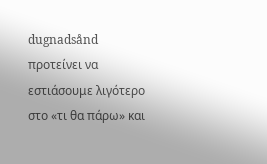dugnadsånd προτείνει να εστιάσουμε λιγότερο στο «τι θα πάρω» και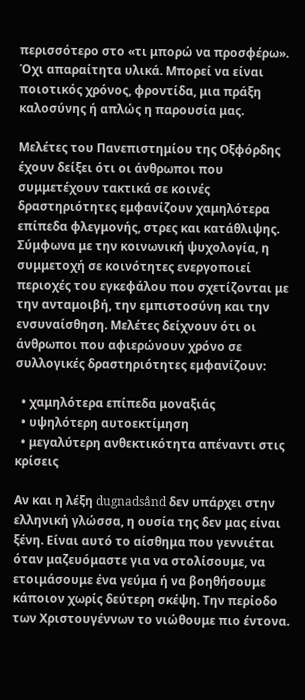περισσότερο στο «τι μπορώ να προσφέρω». Όχι απαραίτητα υλικά. Μπορεί να είναι ποιοτικός χρόνος, φροντίδα, μια πράξη καλοσύνης ή απλώς η παρουσία μας.

Μελέτες του Πανεπιστημίου της Οξφόρδης έχουν δείξει ότι οι άνθρωποι που συμμετέχουν τακτικά σε κοινές δραστηριότητες εμφανίζουν χαμηλότερα επίπεδα φλεγμονής, στρες και κατάθλιψης. Σύμφωνα με την κοινωνική ψυχολογία, η συμμετοχή σε κοινότητες ενεργοποιεί περιοχές του εγκεφάλου που σχετίζονται με την ανταμοιβή, την εμπιστοσύνη και την ενσυναίσθηση. Μελέτες δείχνουν ότι οι άνθρωποι που αφιερώνουν χρόνο σε συλλογικές δραστηριότητες εμφανίζουν:

  • χαμηλότερα επίπεδα μοναξιάς
  • υψηλότερη αυτοεκτίμηση
  • μεγαλύτερη ανθεκτικότητα απέναντι στις κρίσεις

Αν και η λέξη dugnadsånd δεν υπάρχει στην ελληνική γλώσσα, η ουσία της δεν μας είναι ξένη. Είναι αυτό το αίσθημα που γεννιέται όταν μαζευόμαστε για να στολίσουμε, να ετοιμάσουμε ένα γεύμα ή να βοηθήσουμε κάποιον χωρίς δεύτερη σκέψη. Την περίοδο των Χριστουγέννων το νιώθουμε πιο έντονα.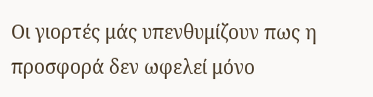Οι γιορτές μάς υπενθυμίζουν πως η προσφορά δεν ωφελεί μόνο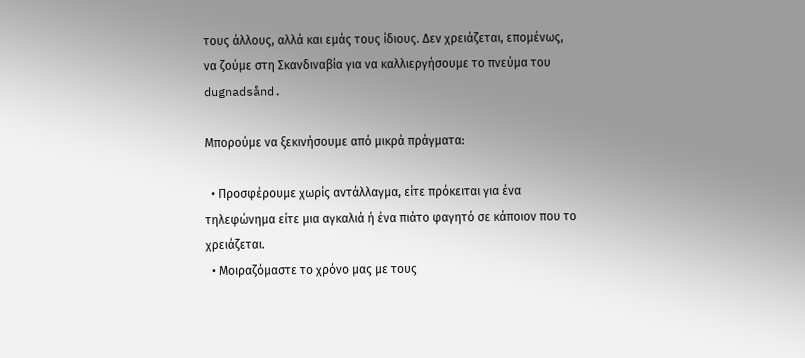τους άλλους, αλλά και εμάς τους ίδιους. Δεν χρειάζεται, επομένως, να ζούμε στη Σκανδιναβία για να καλλιεργήσουμε το πνεύμα του dugnadsånd.

Μπορούμε να ξεκινήσουμε από μικρά πράγματα:

  • Προσφέρουμε χωρίς αντάλλαγμα, είτε πρόκειται για ένα τηλεφώνημα είτε μια αγκαλιά ή ένα πιάτο φαγητό σε κάποιον που το χρειάζεται.
  • Μοιραζόμαστε το χρόνο μας με τους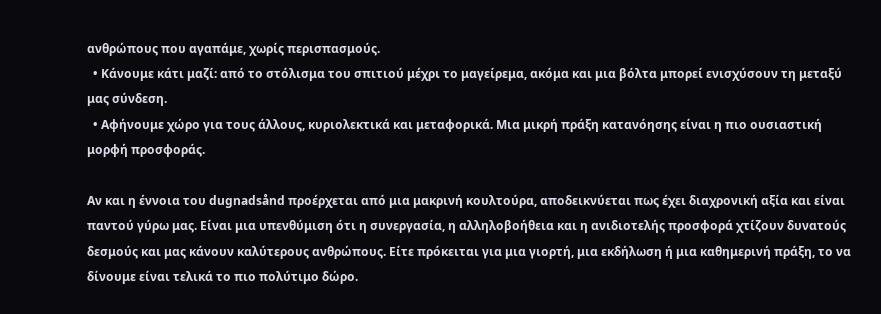ανθρώπους που αγαπάμε, χωρίς περισπασμούς.
  • Κάνουμε κάτι μαζί: από το στόλισμα του σπιτιού μέχρι το μαγείρεμα, ακόμα και μια βόλτα μπορεί ενισχύσουν τη μεταξύ μας σύνδεση.
  • Αφήνουμε χώρο για τους άλλους, κυριολεκτικά και μεταφορικά. Μια μικρή πράξη κατανόησης είναι η πιο ουσιαστική μορφή προσφοράς.

Αν και η έννοια του dugnadsånd προέρχεται από μια μακρινή κουλτούρα, αποδεικνύεται πως έχει διαχρονική αξία και είναι παντού γύρω μας. Είναι μια υπενθύμιση ότι η συνεργασία, η αλληλοβοήθεια και η ανιδιοτελής προσφορά χτίζουν δυνατούς δεσμούς και μας κάνουν καλύτερους ανθρώπους. Είτε πρόκειται για μια γιορτή, μια εκδήλωση ή μια καθημερινή πράξη, το να δίνουμε είναι τελικά το πιο πολύτιμο δώρο.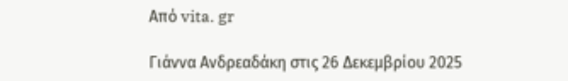Από vita. gr

Γιάννα Ανδρεαδάκη στις 26 Δεκεμβρίου 2025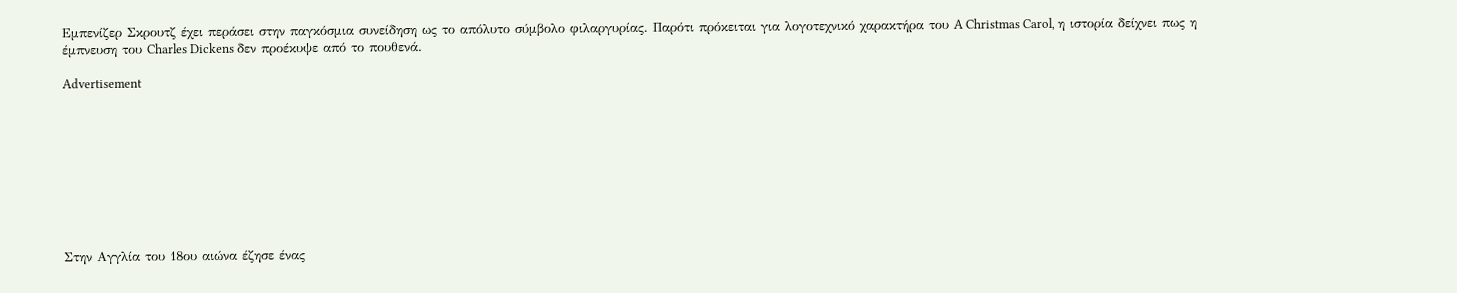Εμπενίζερ Σκρουτζ έχει περάσει στην παγκόσμια συνείδηση ως το απόλυτο σύμβολο φιλαργυρίας. Παρότι πρόκειται για λογοτεχνικό χαρακτήρα του A Christmas Carol, η ιστορία δείχνει πως η έμπνευση του Charles Dickens δεν προέκυψε από το πουθενά.

Advertisement









Στην Αγγλία του 18ου αιώνα έζησε ένας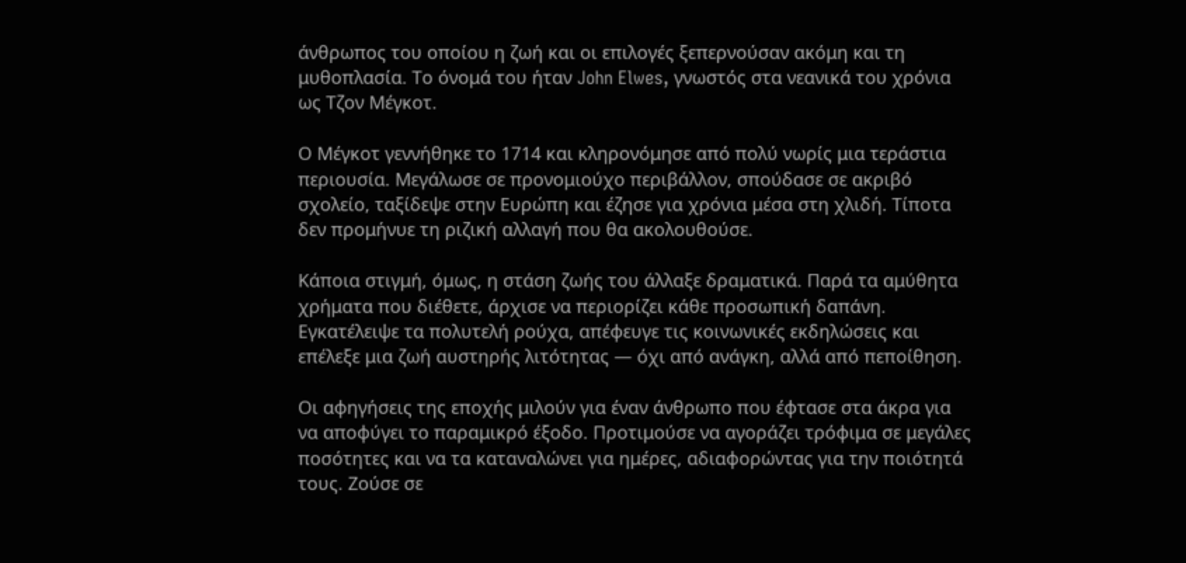άνθρωπος του οποίου η ζωή και οι επιλογές ξεπερνούσαν ακόμη και τη μυθοπλασία. Το όνομά του ήταν John Elwes, γνωστός στα νεανικά του χρόνια ως Τζον Μέγκοτ.

Ο Μέγκοτ γεννήθηκε το 1714 και κληρονόμησε από πολύ νωρίς μια τεράστια περιουσία. Μεγάλωσε σε προνομιούχο περιβάλλον, σπούδασε σε ακριβό σχολείο, ταξίδεψε στην Ευρώπη και έζησε για χρόνια μέσα στη χλιδή. Τίποτα δεν προμήνυε τη ριζική αλλαγή που θα ακολουθούσε.

Κάποια στιγμή, όμως, η στάση ζωής του άλλαξε δραματικά. Παρά τα αμύθητα χρήματα που διέθετε, άρχισε να περιορίζει κάθε προσωπική δαπάνη. Εγκατέλειψε τα πολυτελή ρούχα, απέφευγε τις κοινωνικές εκδηλώσεις και επέλεξε μια ζωή αυστηρής λιτότητας — όχι από ανάγκη, αλλά από πεποίθηση.

Οι αφηγήσεις της εποχής μιλούν για έναν άνθρωπο που έφτασε στα άκρα για να αποφύγει το παραμικρό έξοδο. Προτιμούσε να αγοράζει τρόφιμα σε μεγάλες ποσότητες και να τα καταναλώνει για ημέρες, αδιαφορώντας για την ποιότητά τους. Ζούσε σε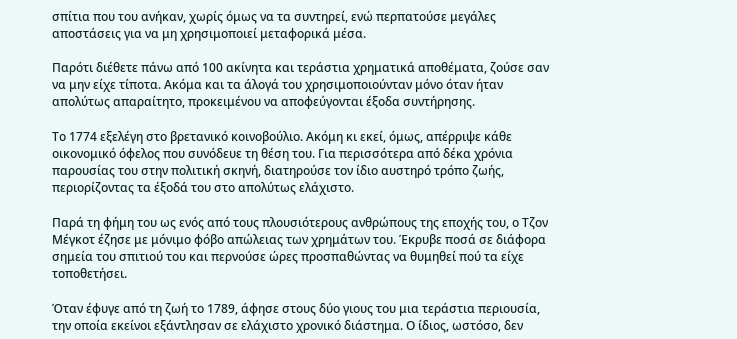σπίτια που του ανήκαν, χωρίς όμως να τα συντηρεί, ενώ περπατούσε μεγάλες αποστάσεις για να μη χρησιμοποιεί μεταφορικά μέσα.

Παρότι διέθετε πάνω από 100 ακίνητα και τεράστια χρηματικά αποθέματα, ζούσε σαν να μην είχε τίποτα. Ακόμα και τα άλογά του χρησιμοποιούνταν μόνο όταν ήταν απολύτως απαραίτητο, προκειμένου να αποφεύγονται έξοδα συντήρησης.

Το 1774 εξελέγη στο βρετανικό κοινοβούλιο. Ακόμη κι εκεί, όμως, απέρριψε κάθε οικονομικό όφελος που συνόδευε τη θέση του. Για περισσότερα από δέκα χρόνια παρουσίας του στην πολιτική σκηνή, διατηρούσε τον ίδιο αυστηρό τρόπο ζωής, περιορίζοντας τα έξοδά του στο απολύτως ελάχιστο.

Παρά τη φήμη του ως ενός από τους πλουσιότερους ανθρώπους της εποχής του, ο Τζον Μέγκοτ έζησε με μόνιμο φόβο απώλειας των χρημάτων του. Έκρυβε ποσά σε διάφορα σημεία του σπιτιού του και περνούσε ώρες προσπαθώντας να θυμηθεί πού τα είχε τοποθετήσει.

Όταν έφυγε από τη ζωή το 1789, άφησε στους δύο γιους του μια τεράστια περιουσία, την οποία εκείνοι εξάντλησαν σε ελάχιστο χρονικό διάστημα. Ο ίδιος, ωστόσο, δεν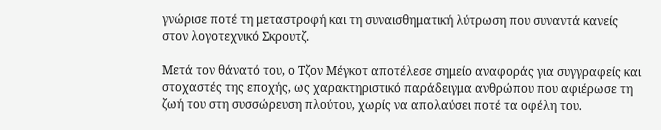γνώρισε ποτέ τη μεταστροφή και τη συναισθηματική λύτρωση που συναντά κανείς στον λογοτεχνικό Σκρουτζ.

Μετά τον θάνατό του, ο Τζον Μέγκοτ αποτέλεσε σημείο αναφοράς για συγγραφείς και στοχαστές της εποχής, ως χαρακτηριστικό παράδειγμα ανθρώπου που αφιέρωσε τη ζωή του στη συσσώρευση πλούτου, χωρίς να απολαύσει ποτέ τα οφέλη του.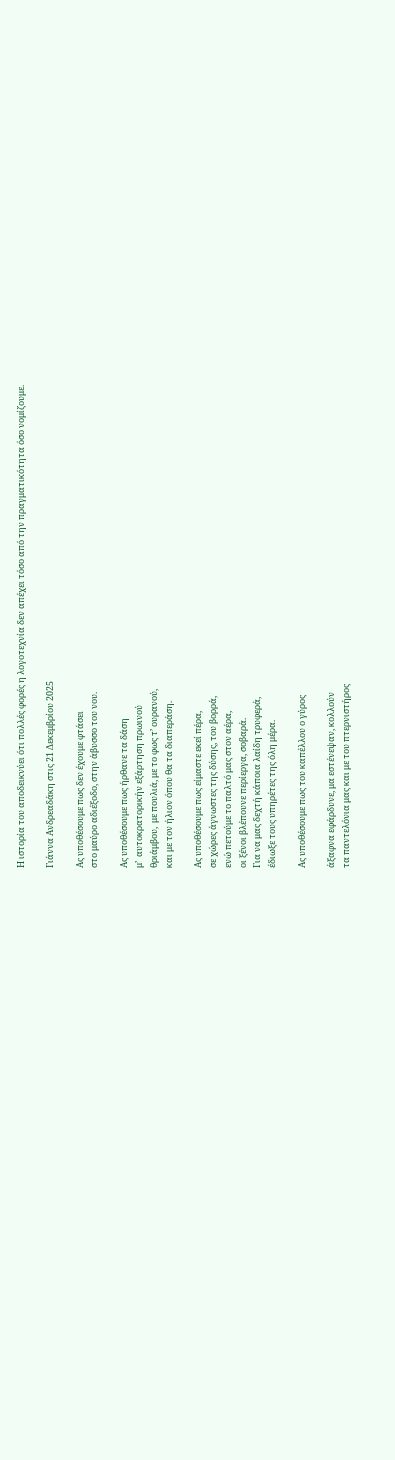Η ιστορία του αποδεικνύει ότι πολλές φορές η λογοτεχνία δεν απέχει τόσο από την πραγματικότητα όσο νομίζουμε.

Γιάννα Ανδρεαδάκη στις 21 Δεκεμβρίου 2025

Ας υποθέσουμε πως δεν έχουμε φτάσει
στο μαύρο αδιέξοδο, στην άβυσσο του νου.

Ας υποθέσουμε πως ήρθανε τα δάση
μ’  αυτοκρατορικήν εξάρτηση πρωινού
θριάμβου,  με πουλιά, με το φως τ’ ουρανού,
και με τον ήλιον όπου θα τα διαπεράση.

Ας υποθέσουμε πως είμαστε εκεί πέρα,
σε χώρες άγνωστες της δύσης, του βορρά,
ενώ πετούμε το παλτό μας στον αέρα,
οι ξένοι βλέπουνε περίεργα, σοβαρά.
Για να μας δεχτή κάποια λαίδη τρυφερά,
έδιωξε τους υπηρέτες της όλη μέρα.

Ας υποθέσουμε πως του καπέλλου ο γύρος

άξαφνα εφάρδυνε, μα εστένεψαν, κολλούν
τα παντελόνια μας και με του πτερνιστήρος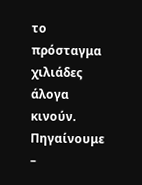το πρόσταγμα χιλιάδες άλογα κινούν.
Πηγαίνουμε –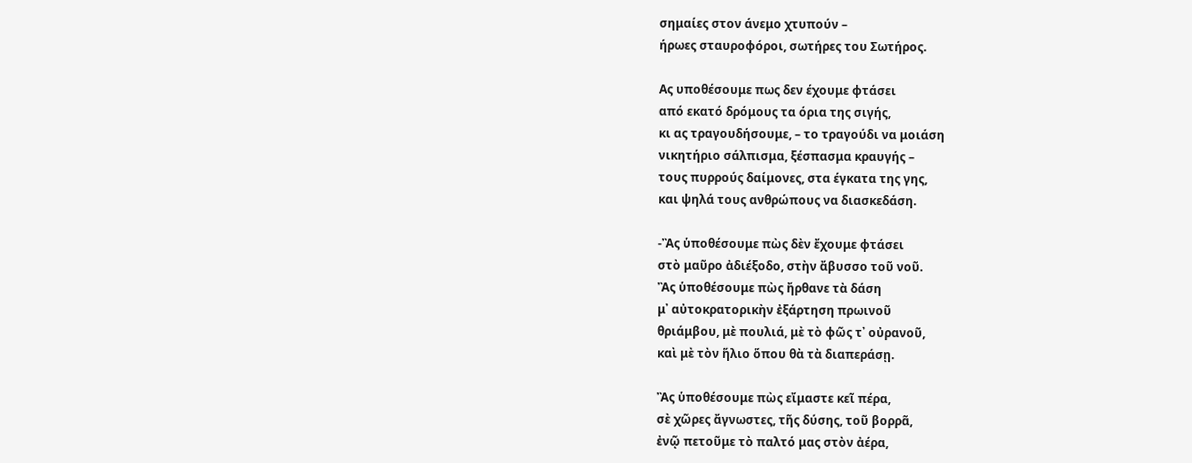σημαίες στον άνεμο χτυπούν –
ήρωες σταυροφόροι, σωτήρες του Σωτήρος.

Ας υποθέσουμε πως δεν έχουμε φτάσει
από εκατό δρόμους τα όρια της σιγής,
κι ας τραγουδήσουμε, – το τραγούδι να μοιάση
νικητήριο σάλπισμα, ξέσπασμα κραυγής –
τους πυρρούς δαίμονες, στα έγκατα της γης,
και ψηλά τους ανθρώπους να διασκεδάση.

-Ἂς ὑποθέσουμε πὼς δὲν ἔχουμε φτάσει
στὸ μαῦρο ἀδιέξοδο, στὴν ἄβυσσο τοῦ νοῦ.
Ἂς ὑποθέσουμε πὼς ἤρθανε τὰ δάση
μ᾿ αὐτοκρατορικὴν ἐξάρτηση πρωινοῦ
θριάμβου, μὲ πουλιά, μὲ τὸ φῶς τ᾿ οὐρανοῦ,
καὶ μὲ τὸν ἥλιο ὅπου θὰ τὰ διαπεράσῃ.

Ἂς ὑποθέσουμε πὼς εἴμαστε κεῖ πέρα,
σὲ χῶρες ἄγνωστες, τῆς δύσης, τοῦ βορρᾶ,
ἐνῷ πετοῦμε τὸ παλτό μας στὸν ἀέρα,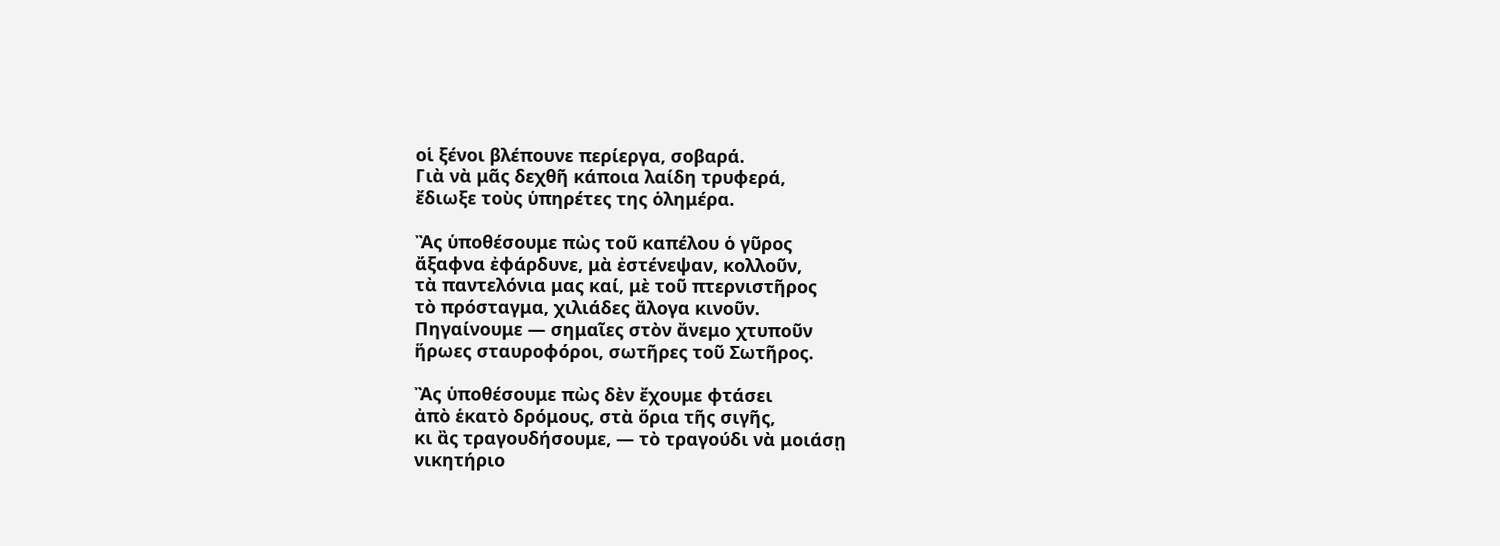οἱ ξένοι βλέπουνε περίεργα, σοβαρά.
Γιὰ νὰ μᾶς δεχθῆ κάποια λαίδη τρυφερά,
ἔδιωξε τοὺς ὑπηρέτες της ὁλημέρα.

Ἂς ὑποθέσουμε πὼς τοῦ καπέλου ὁ γῦρος
ἄξαφνα ἐφάρδυνε, μὰ ἐστένεψαν, κολλοῦν,
τὰ παντελόνια μας καί, μὲ τοῦ πτερνιστῆρος
τὸ πρόσταγμα, χιλιάδες ἄλογα κινοῦν.
Πηγαίνουμε — σημαῖες στὸν ἄνεμο χτυποῦν
ἥρωες σταυροφόροι, σωτῆρες τοῦ Σωτῆρος.

Ἂς ὑποθέσουμε πὼς δὲν ἔχουμε φτάσει
ἀπὸ ἑκατὸ δρόμους, στὰ ὅρια τῆς σιγῆς,
κι ἂς τραγουδήσουμε, — τὸ τραγούδι νὰ μοιάσῃ
νικητήριο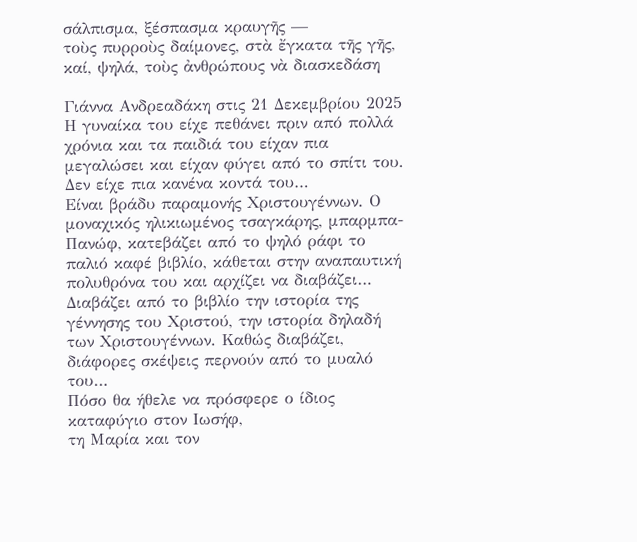σάλπισμα, ξέσπασμα κραυγῆς —
τοὺς πυρροὺς δαίμονες, στὰ ἔγκατα τῆς γῆς,
καί, ψηλά, τοὺς ἀνθρώπους νὰ διασκεδάση

Γιάννα Ανδρεαδάκη στις 21 Δεκεμβρίου 2025
Η γυναίκα του είχε πεθάνει πριν από πολλά χρόνια και τα παιδιά του είχαν πια μεγαλώσει και είχαν φύγει από το σπίτι του. Δεν είχε πια κανένα κοντά του…
Είναι βράδυ παραμονής Χριστουγέννων. Ο μοναχικός ηλικιωμένος τσαγκάρης, μπαρμπα-Πανώφ, κατεβάζει από το ψηλό ράφι το παλιό καφέ βιβλίο, κάθεται στην αναπαυτική πολυθρόνα του και αρχίζει να διαβάζει…
Διαβάζει από το βιβλίο την ιστορία της γέννησης του Χριστού, την ιστορία δηλαδή των Χριστουγέννων. Καθώς διαβάζει, διάφορες σκέψεις περνούν από το μυαλό του…
Πόσο θα ήθελε να πρόσφερε ο ίδιος καταφύγιο στον Ιωσήφ,
τη Μαρία και τον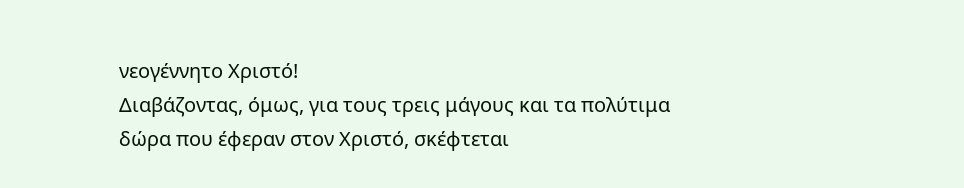νεογέννητο Χριστό!
Διαβάζοντας, όμως, για τους τρεις μάγους και τα πολύτιμα δώρα που έφεραν στον Χριστό, σκέφτεται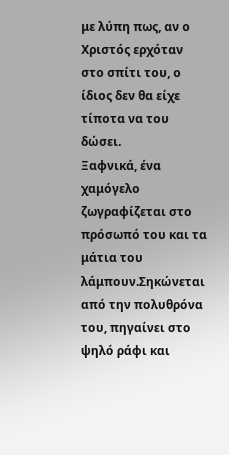με λύπη πως, αν ο Χριστός ερχόταν στο σπίτι του, ο ίδιος δεν θα είχε τίποτα να του δώσει.
Ξαφνικά, ένα χαμόγελο ζωγραφίζεται στο πρόσωπό του και τα μάτια του λάμπουν.Σηκώνεται από την πολυθρόνα του, πηγαίνει στο ψηλό ράφι και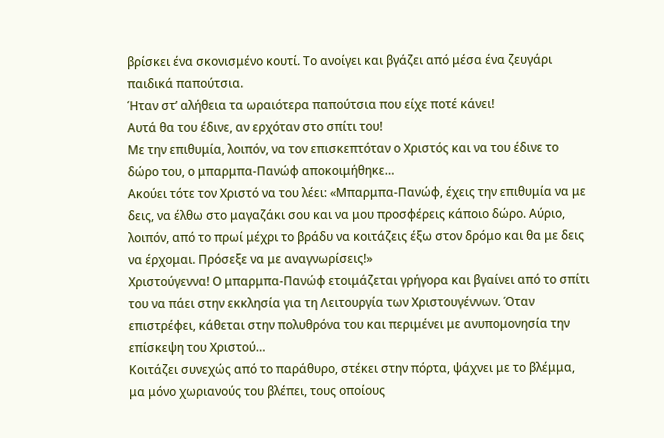βρίσκει ένα σκονισμένο κουτί. Το ανοίγει και βγάζει από μέσα ένα ζευγάρι παιδικά παπούτσια.
Ήταν στ’ αλήθεια τα ωραιότερα παπούτσια που είχε ποτέ κάνει!
Αυτά θα του έδινε, αν ερχόταν στο σπίτι του!
Με την επιθυμία, λοιπόν, να τον επισκεπτόταν ο Χριστός και να του έδινε το δώρο του, ο μπαρμπα-Πανώφ αποκοιμήθηκε…
Ακούει τότε τον Χριστό να του λέει: «Μπαρμπα-Πανώφ, έχεις την επιθυμία να με δεις, να έλθω στο μαγαζάκι σου και να μου προσφέρεις κάποιο δώρο. Αύριο, λοιπόν, από το πρωί μέχρι το βράδυ να κοιτάζεις έξω στον δρόμο και θα με δεις να έρχομαι. Πρόσεξε να με αναγνωρίσεις!»
Χριστούγεννα! Ο μπαρμπα-Πανώφ ετοιμάζεται γρήγορα και βγαίνει από το σπίτι του να πάει στην εκκλησία για τη Λειτουργία των Χριστουγέννων. Όταν επιστρέφει, κάθεται στην πολυθρόνα του και περιμένει με ανυπομονησία την επίσκεψη του Χριστού…
Κοιτάζει συνεχώς από το παράθυρο, στέκει στην πόρτα, ψάχνει με το βλέμμα, μα μόνο χωριανούς του βλέπει, τους οποίους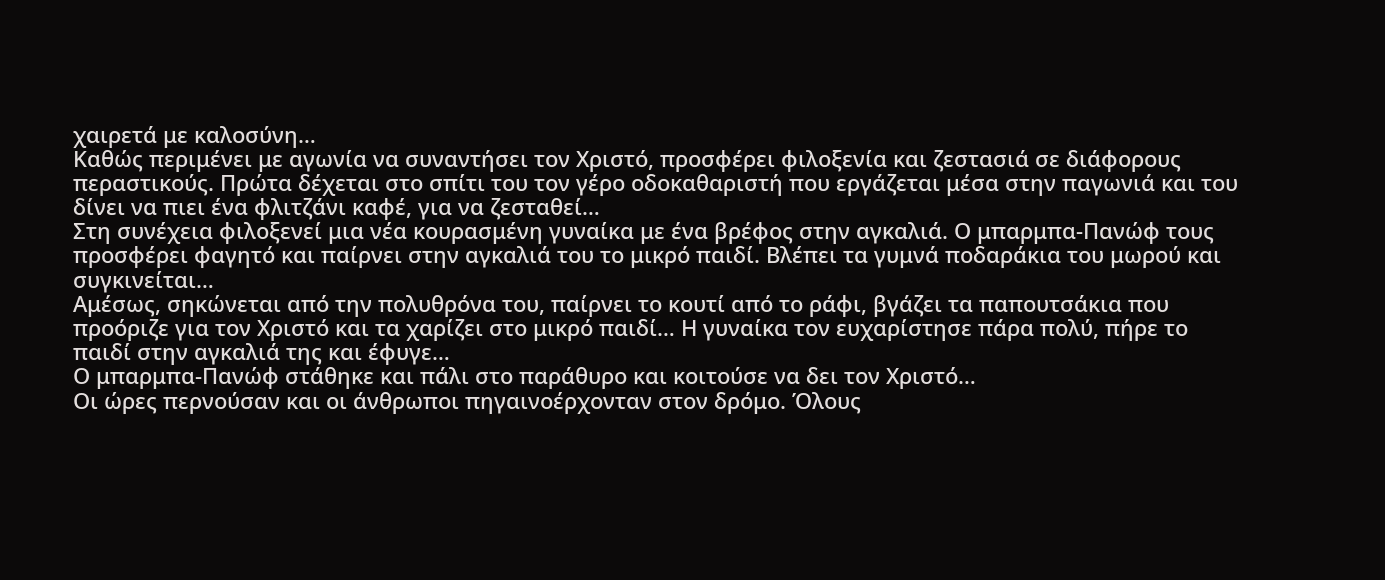χαιρετά με καλοσύνη…
Καθώς περιμένει με αγωνία να συναντήσει τον Χριστό, προσφέρει φιλοξενία και ζεστασιά σε διάφορους περαστικούς. Πρώτα δέχεται στο σπίτι του τον γέρο οδοκαθαριστή που εργάζεται μέσα στην παγωνιά και του δίνει να πιει ένα φλιτζάνι καφέ, για να ζεσταθεί…
Στη συνέχεια φιλοξενεί μια νέα κουρασμένη γυναίκα με ένα βρέφος στην αγκαλιά. Ο μπαρμπα-Πανώφ τους προσφέρει φαγητό και παίρνει στην αγκαλιά του το μικρό παιδί. Βλέπει τα γυμνά ποδαράκια του μωρού και συγκινείται…
Αμέσως, σηκώνεται από την πολυθρόνα του, παίρνει το κουτί από το ράφι, βγάζει τα παπουτσάκια που προόριζε για τον Χριστό και τα χαρίζει στο μικρό παιδί… Η γυναίκα τον ευχαρίστησε πάρα πολύ, πήρε το παιδί στην αγκαλιά της και έφυγε…
Ο μπαρμπα-Πανώφ στάθηκε και πάλι στο παράθυρο και κοιτούσε να δει τον Χριστό…
Οι ώρες περνούσαν και οι άνθρωποι πηγαινοέρχονταν στον δρόμο. Όλους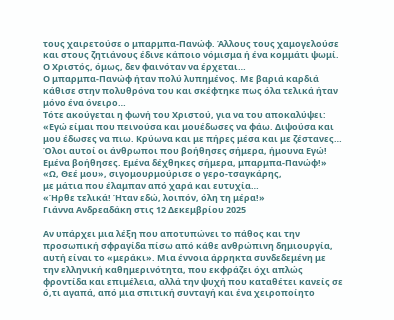τους χαιρετούσε ο μπαρμπα-Πανώφ. Άλλους τους χαμογελούσε και στους ζητιάνους έδινε κάποιο νόμισμα ή ένα κομμάτι ψωμί. Ο Χριστός, όμως, δεν φαινόταν να έρχεται…
Ο μπαρμπα-Πανώφ ήταν πολύ λυπημένος. Με βαριά καρδιά κάθισε στην πολυθρόνα του και σκέφτηκε πως όλα τελικά ήταν μόνο ένα όνειρο…
Τότε ακούγεται η φωνή του Χριστού, για να του αποκαλύψει: «Εγώ είμαι που πεινούσα και μουέδωσες να φάω. Διψούσα και μου έδωσες να πιω. Κρύωνα και με πήρες μέσα και με ζέστανες… Όλοι αυτοί οι άνθρωποι που βοήθησες σήμερα, ήμουνα Εγώ! Εμένα βοήθησες. Εμένα δέχθηκες σήμερα, μπαρμπα-Πανώφ!»
«Ω, Θεέ μου», σιγομουρμούρισε ο γερο-τσαγκάρης,
με μάτια που έλαμπαν από χαρά και ευτυχία…
«Ήρθε τελικά! Ήταν εδώ, λοιπόν, όλη τη μέρα!»
Γιάννα Ανδρεαδάκη στις 12 Δεκεμβρίου 2025

Αν υπάρχει μια λέξη που αποτυπώνει το πάθος και την προσωπική σφραγίδα πίσω από κάθε ανθρώπινη δημιουργία, αυτή είναι το «μεράκι». Μια έννοια άρρηκτα συνδεδεμένη με την ελληνική καθημερινότητα, που εκφράζει όχι απλώς φροντίδα και επιμέλεια, αλλά την ψυχή που καταθέτει κανείς σε ό,τι αγαπά, από μια σπιτική συνταγή και ένα χειροποίητο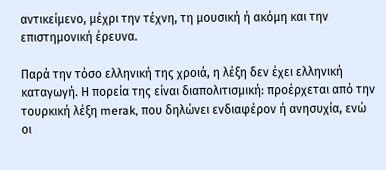αντικείμενο, μέχρι την τέχνη, τη μουσική ή ακόμη και την επιστημονική έρευνα.

Παρά την τόσο ελληνική της χροιά, η λέξη δεν έχει ελληνική καταγωγή. Η πορεία της είναι διαπολιτισμική: προέρχεται από την τουρκική λέξη merak, που δηλώνει ενδιαφέρον ή ανησυχία, ενώ οι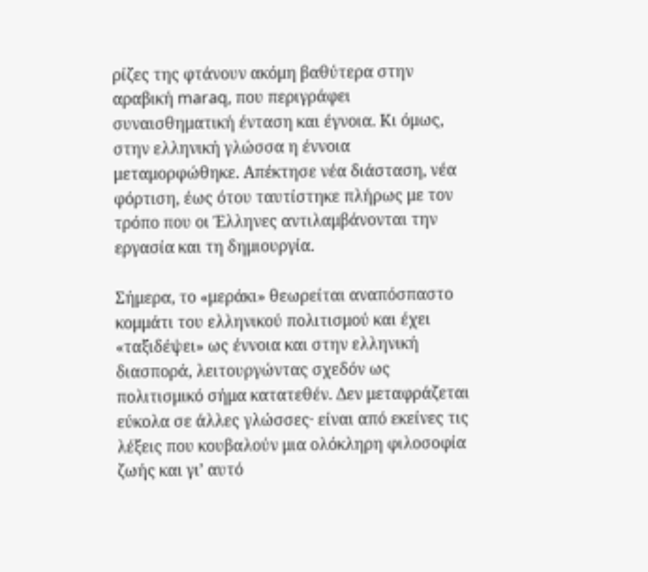ρίζες της φτάνουν ακόμη βαθύτερα στην αραβική maraq, που περιγράφει συναισθηματική ένταση και έγνοια. Κι όμως, στην ελληνική γλώσσα η έννοια μεταμορφώθηκε. Απέκτησε νέα διάσταση, νέα φόρτιση, έως ότου ταυτίστηκε πλήρως με τον τρόπο που οι Έλληνες αντιλαμβάνονται την εργασία και τη δημιουργία.

Σήμερα, το «μεράκι» θεωρείται αναπόσπαστο κομμάτι του ελληνικού πολιτισμού και έχει «ταξιδέψει» ως έννοια και στην ελληνική διασπορά, λειτουργώντας σχεδόν ως πολιτισμικό σήμα κατατεθέν. Δεν μεταφράζεται εύκολα σε άλλες γλώσσες· είναι από εκείνες τις λέξεις που κουβαλούν μια ολόκληρη φιλοσοφία ζωής και γι’ αυτό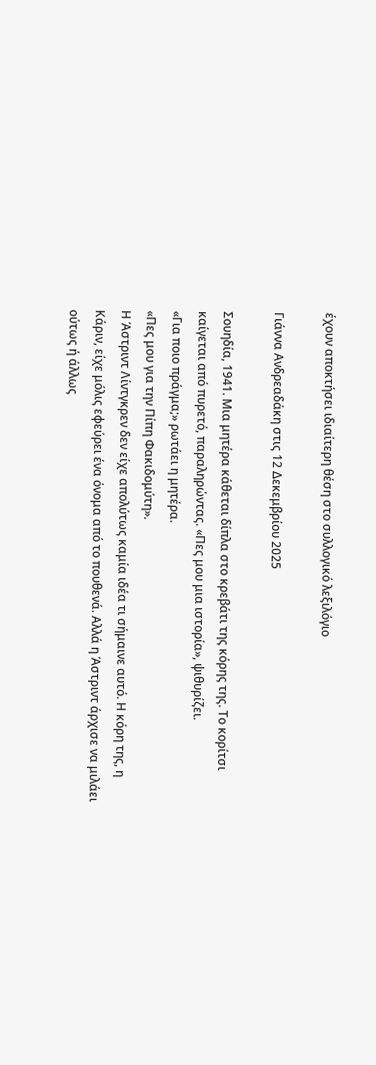έχουν αποκτήσει ιδιαίτερη θέση στο συλλογικό λεξιλόγιο

Γιάννα Ανδρεαδάκη στις 12 Δεκεμβρίου 2025

Σουηδία, 1941. Μια μητέρα κάθεται δίπλα στο κρεβάτι της κόρης της. Το κορίτσι καίγεται από πυρετό, παραληρώντας. «Πες μου μια ιστορία», ψιθυρίζει.
«Για ποιο πράγμα;» ρωτάει η μητέρα.
«Πες μου για την Πίπη Φακιδομύτη».
Η Άστριντ Λίντγκρεν δεν είχε απολύτως καμία ιδέα τι σήμαινε αυτό. Η κόρη της, η Κάριν, είχε μόλις εφεύρει ένα όνομα από το πουθενά. Αλλά η Άστριντ άρχισε να μιλάει ούτως ή άλλως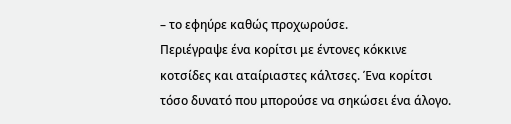– το εφηύρε καθώς προχωρούσε.
Περιέγραψε ένα κορίτσι με έντονες κόκκινε κοτσίδες και αταίριαστες κάλτσες. Ένα κορίτσι τόσο δυνατό που μπορούσε να σηκώσει ένα άλογο.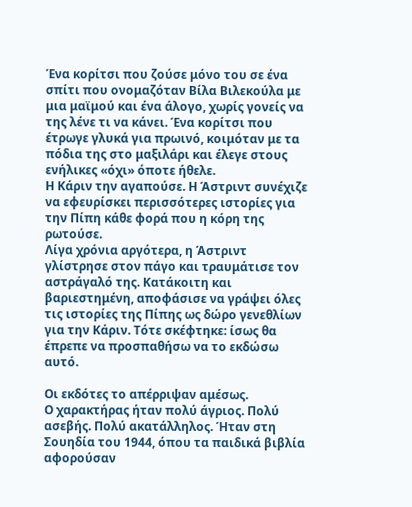Ένα κορίτσι που ζούσε μόνο του σε ένα σπίτι που ονομαζόταν Βίλα Βιλεκούλα με μια μαϊμού και ένα άλογο, χωρίς γονείς να της λένε τι να κάνει. Ένα κορίτσι που έτρωγε γλυκά για πρωινό, κοιμόταν με τα πόδια της στο μαξιλάρι και έλεγε στους ενήλικες «όχι» όποτε ήθελε.
Η Κάριν την αγαπούσε. Η Άστριντ συνέχιζε να εφευρίσκει περισσότερες ιστορίες για την Πίπη κάθε φορά που η κόρη της ρωτούσε.
Λίγα χρόνια αργότερα, η Άστριντ γλίστρησε στον πάγο και τραυμάτισε τον αστράγαλό της. Κατάκοιτη και βαριεστημένη, αποφάσισε να γράψει όλες τις ιστορίες της Πίπης ως δώρο γενεθλίων για την Κάριν. Τότε σκέφτηκε: ίσως θα έπρεπε να προσπαθήσω να το εκδώσω αυτό.

Οι εκδότες το απέρριψαν αμέσως.
Ο χαρακτήρας ήταν πολύ άγριος. Πολύ ασεβής. Πολύ ακατάλληλος. Ήταν στη Σουηδία του 1944, όπου τα παιδικά βιβλία αφορούσαν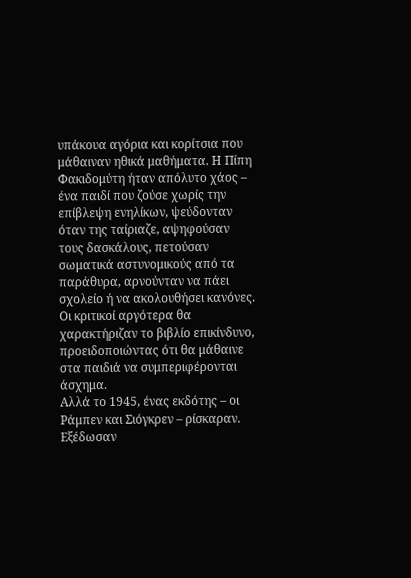υπάκουα αγόρια και κορίτσια που μάθαιναν ηθικά μαθήματα. Η Πίπη Φακιδομύτη ήταν απόλυτο χάος – ένα παιδί που ζούσε χωρίς την επίβλεψη ενηλίκων, ψεύδονταν όταν της ταίριαζε, αψηφούσαν τους δασκάλους, πετούσαν σωματικά αστυνομικούς από τα παράθυρα, αρνούνταν να πάει σχολείο ή να ακολουθήσει κανόνες.
Οι κριτικοί αργότερα θα χαρακτήριζαν το βιβλίο επικίνδυνο, προειδοποιώντας ότι θα μάθαινε στα παιδιά να συμπεριφέρονται άσχημα.
Αλλά το 1945, ένας εκδότης – οι Ράμπεν και Σιόγκρεν – ρίσκαραν. Εξέδωσαν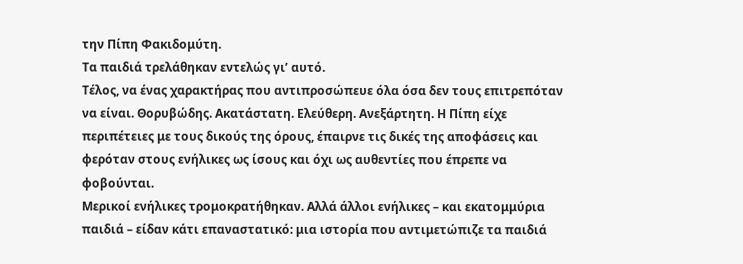την Πίπη Φακιδομύτη.
Τα παιδιά τρελάθηκαν εντελώς γι’ αυτό.
Τέλος, να ένας χαρακτήρας που αντιπροσώπευε όλα όσα δεν τους επιτρεπόταν να είναι. Θορυβώδης. Ακατάστατη. Ελεύθερη. Ανεξάρτητη. Η Πίπη είχε περιπέτειες με τους δικούς της όρους, έπαιρνε τις δικές της αποφάσεις και φερόταν στους ενήλικες ως ίσους και όχι ως αυθεντίες που έπρεπε να φοβούνται.
Μερικοί ενήλικες τρομοκρατήθηκαν. Αλλά άλλοι ενήλικες – και εκατομμύρια παιδιά – είδαν κάτι επαναστατικό: μια ιστορία που αντιμετώπιζε τα παιδιά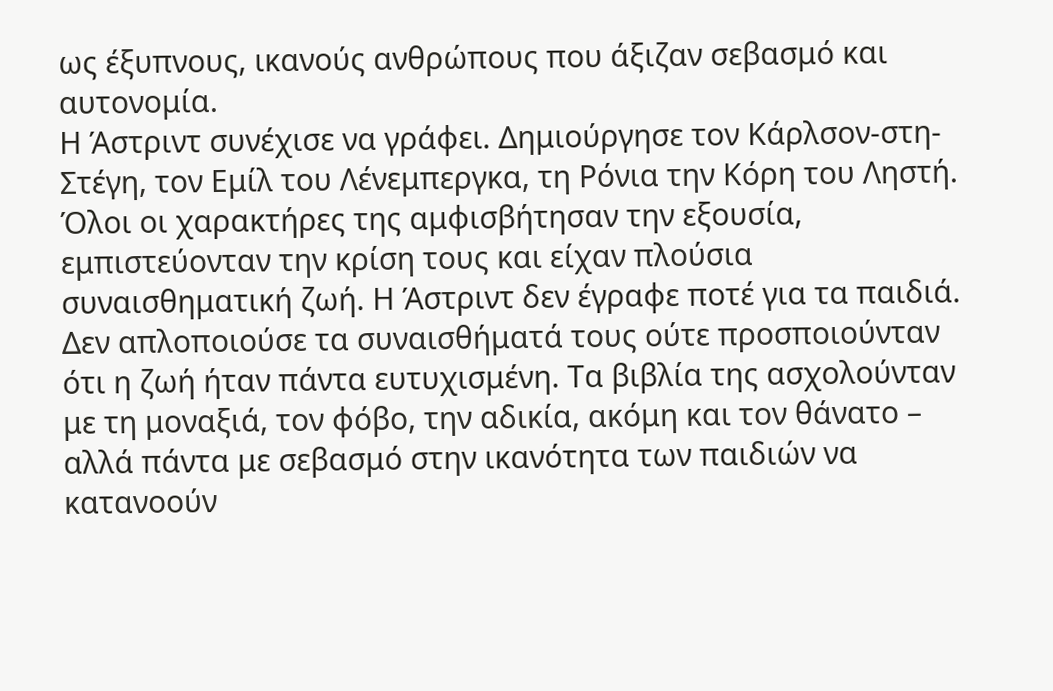ως έξυπνους, ικανούς ανθρώπους που άξιζαν σεβασμό και αυτονομία.
Η Άστριντ συνέχισε να γράφει. Δημιούργησε τον Κάρλσον-στη-Στέγη, τον Εμίλ του Λένεμπεργκα, τη Ρόνια την Κόρη του Ληστή. Όλοι οι χαρακτήρες της αμφισβήτησαν την εξουσία, εμπιστεύονταν την κρίση τους και είχαν πλούσια συναισθηματική ζωή. Η Άστριντ δεν έγραφε ποτέ για τα παιδιά. Δεν απλοποιούσε τα συναισθήματά τους ούτε προσποιούνταν ότι η ζωή ήταν πάντα ευτυχισμένη. Τα βιβλία της ασχολούνταν με τη μοναξιά, τον φόβο, την αδικία, ακόμη και τον θάνατο – αλλά πάντα με σεβασμό στην ικανότητα των παιδιών να κατανοούν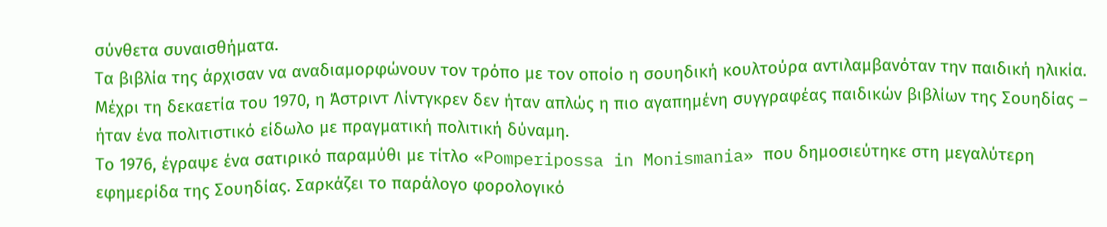σύνθετα συναισθήματα.
Τα βιβλία της άρχισαν να αναδιαμορφώνουν τον τρόπο με τον οποίο η σουηδική κουλτούρα αντιλαμβανόταν την παιδική ηλικία.
Μέχρι τη δεκαετία του 1970, η Άστριντ Λίντγκρεν δεν ήταν απλώς η πιο αγαπημένη συγγραφέας παιδικών βιβλίων της Σουηδίας – ήταν ένα πολιτιστικό είδωλο με πραγματική πολιτική δύναμη.
Το 1976, έγραψε ένα σατιρικό παραμύθι με τίτλο «Pomperipossa in Monismania» που δημοσιεύτηκε στη μεγαλύτερη εφημερίδα της Σουηδίας. Σαρκάζει το παράλογο φορολογικό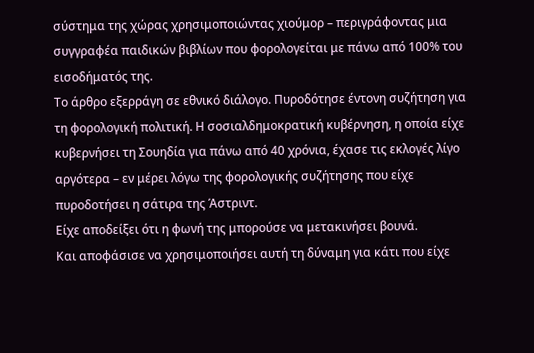σύστημα της χώρας χρησιμοποιώντας χιούμορ – περιγράφοντας μια συγγραφέα παιδικών βιβλίων που φορολογείται με πάνω από 100% του εισοδήματός της.
Το άρθρο εξερράγη σε εθνικό διάλογο. Πυροδότησε έντονη συζήτηση για τη φορολογική πολιτική. Η σοσιαλδημοκρατική κυβέρνηση, η οποία είχε κυβερνήσει τη Σουηδία για πάνω από 40 χρόνια, έχασε τις εκλογές λίγο αργότερα – εν μέρει λόγω της φορολογικής συζήτησης που είχε πυροδοτήσει η σάτιρα της Άστριντ.
Είχε αποδείξει ότι η φωνή της μπορούσε να μετακινήσει βουνά.
Και αποφάσισε να χρησιμοποιήσει αυτή τη δύναμη για κάτι που είχε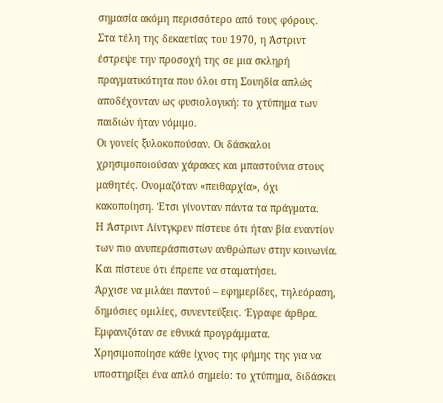σημασία ακόμη περισσότερο από τους φόρους.
Στα τέλη της δεκαετίας του 1970, η Άστριντ έστρεψε την προσοχή της σε μια σκληρή πραγματικότητα που όλοι στη Σουηδία απλώς αποδέχονταν ως φυσιολογική: το χτύπημα των παιδιών ήταν νόμιμο.
Οι γονείς ξυλοκοπούσαν. Οι δάσκαλοι χρησιμοποιούσαν χάρακες και μπαστούνια στους μαθητές. Ονομαζόταν «πειθαρχία», όχι κακοποίηση. Έτσι γίνονταν πάντα τα πράγματα.
Η Άστριντ Λίντγκρεν πίστευε ότι ήταν βία εναντίον των πιο ανυπεράσπιστων ανθρώπων στην κοινωνία. Και πίστευε ότι έπρεπε να σταματήσει.
Άρχισε να μιλάει παντού – εφημερίδες, τηλεόραση, δημόσιες ομιλίες, συνεντεύξεις. Έγραφε άρθρα. Εμφανιζόταν σε εθνικά προγράμματα. Χρησιμοποίησε κάθε ίχνος της φήμης της για να υποστηρίξει ένα απλό σημείο: το χτύπημα, διδάσκει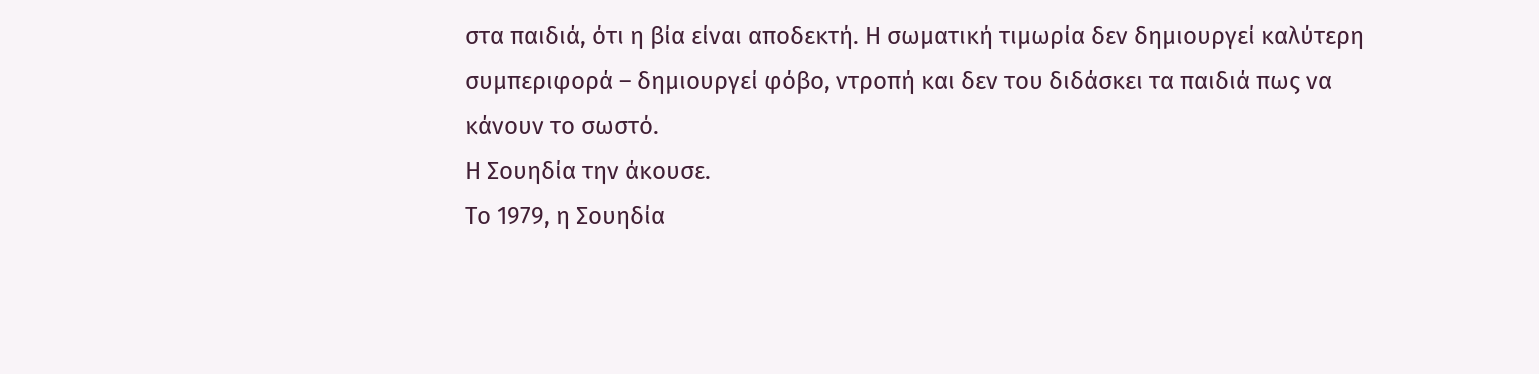στα παιδιά, ότι η βία είναι αποδεκτή. Η σωματική τιμωρία δεν δημιουργεί καλύτερη συμπεριφορά – δημιουργεί φόβο, ντροπή και δεν του διδάσκει τα παιδιά πως να κάνουν το σωστό.
Η Σουηδία την άκουσε.
Το 1979, η Σουηδία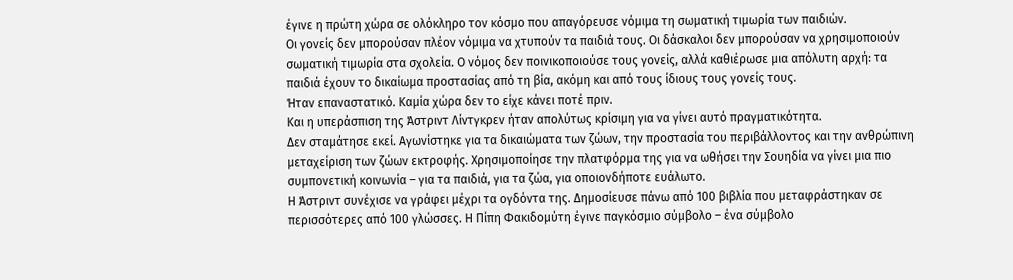έγινε η πρώτη χώρα σε ολόκληρο τον κόσμο που απαγόρευσε νόμιμα τη σωματική τιμωρία των παιδιών.
Οι γονείς δεν μπορούσαν πλέον νόμιμα να χτυπούν τα παιδιά τους. Οι δάσκαλοι δεν μπορούσαν να χρησιμοποιούν σωματική τιμωρία στα σχολεία. Ο νόμος δεν ποινικοποιούσε τους γονείς, αλλά καθιέρωσε μια απόλυτη αρχή: τα παιδιά έχουν το δικαίωμα προστασίας από τη βία, ακόμη και από τους ίδιους τους γονείς τους.
Ήταν επαναστατικό. Καμία χώρα δεν το είχε κάνει ποτέ πριν.
Και η υπεράσπιση της Άστριντ Λίντγκρεν ήταν απολύτως κρίσιμη για να γίνει αυτό πραγματικότητα.
Δεν σταμάτησε εκεί. Αγωνίστηκε για τα δικαιώματα των ζώων, την προστασία του περιβάλλοντος και την ανθρώπινη μεταχείριση των ζώων εκτροφής. Χρησιμοποίησε την πλατφόρμα της για να ωθήσει την Σουηδία να γίνει μια πιο συμπονετική κοινωνία – για τα παιδιά, για τα ζώα, για οποιονδήποτε ευάλωτο.
Η Άστριντ συνέχισε να γράφει μέχρι τα ογδόντα της. Δημοσίευσε πάνω από 100 βιβλία που μεταφράστηκαν σε περισσότερες από 100 γλώσσες. Η Πίπη Φακιδομύτη έγινε παγκόσμιο σύμβολο – ένα σύμβολο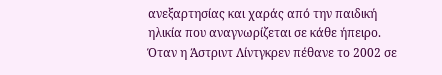ανεξαρτησίας και χαράς από την παιδική ηλικία που αναγνωρίζεται σε κάθε ήπειρο.
Όταν η Άστριντ Λίντγκρεν πέθανε το 2002 σε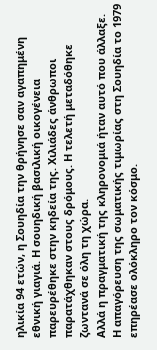ηλικία 94 ετών, η Σουηδία την θρήνησε σαν αγαπημένη εθνική γιαγιά. Η σουηδική βασιλική οικογένεια παρευρέθηκε στην κηδεία της. Χιλιάδες άνθρωποι παρατάχθηκαν στους δρόμους. Η τελετή μεταδόθηκε ζωντανά σε όλη τη χώρα.
Αλλά η πραγματική της κληρονομιά ήταν αυτό που άλλαξε.
Η απαγόρευση της σωματικής τιμωρίας στη Σουηδία το 1979 επηρέασε ολόκληρο τον κόσμο.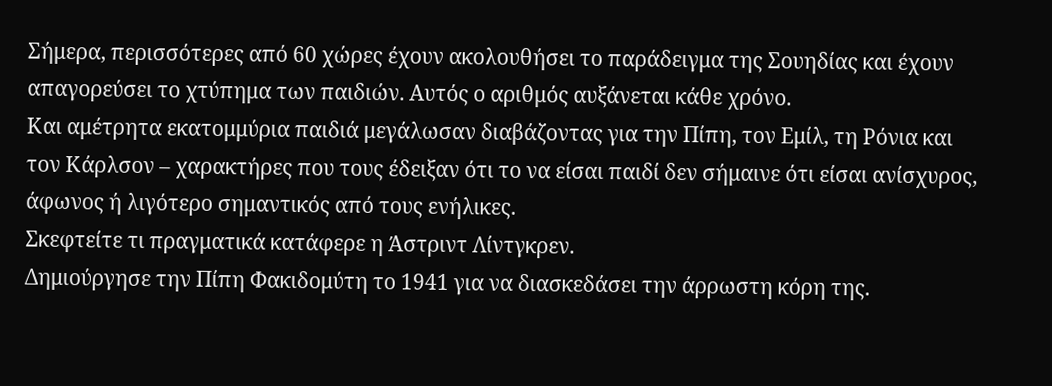Σήμερα, περισσότερες από 60 χώρες έχουν ακολουθήσει το παράδειγμα της Σουηδίας και έχουν απαγορεύσει το χτύπημα των παιδιών. Αυτός ο αριθμός αυξάνεται κάθε χρόνο.
Και αμέτρητα εκατομμύρια παιδιά μεγάλωσαν διαβάζοντας για την Πίπη, τον Εμίλ, τη Ρόνια και τον Κάρλσον – χαρακτήρες που τους έδειξαν ότι το να είσαι παιδί δεν σήμαινε ότι είσαι ανίσχυρος, άφωνος ή λιγότερο σημαντικός από τους ενήλικες.
Σκεφτείτε τι πραγματικά κατάφερε η Άστριντ Λίντγκρεν.
Δημιούργησε την Πίπη Φακιδομύτη το 1941 για να διασκεδάσει την άρρωστη κόρη της.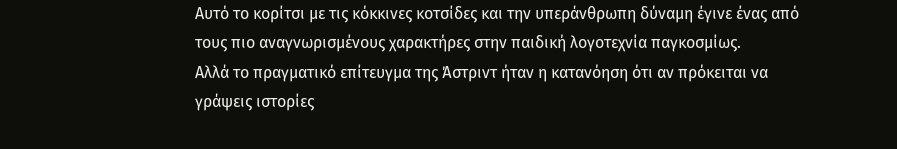Αυτό το κορίτσι με τις κόκκινες κοτσίδες και την υπεράνθρωπη δύναμη έγινε ένας από τους πιο αναγνωρισμένους χαρακτήρες στην παιδική λογοτεχνία παγκοσμίως.
Αλλά το πραγματικό επίτευγμα της Άστριντ ήταν η κατανόηση ότι αν πρόκειται να γράψεις ιστορίες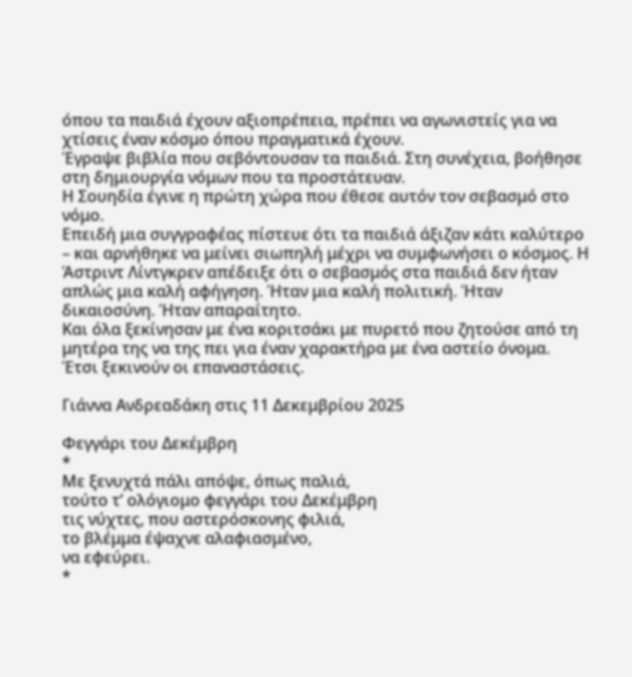όπου τα παιδιά έχουν αξιοπρέπεια, πρέπει να αγωνιστείς για να χτίσεις έναν κόσμο όπου πραγματικά έχουν.
Έγραψε βιβλία που σεβόντουσαν τα παιδιά. Στη συνέχεια, βοήθησε στη δημιουργία νόμων που τα προστάτευαν.
Η Σουηδία έγινε η πρώτη χώρα που έθεσε αυτόν τον σεβασμό στο νόμο.
Επειδή μια συγγραφέας πίστευε ότι τα παιδιά άξιζαν κάτι καλύτερο – και αρνήθηκε να μείνει σιωπηλή μέχρι να συμφωνήσει ο κόσμος. Η Άστριντ Λίντγκρεν απέδειξε ότι ο σεβασμός στα παιδιά δεν ήταν απλώς μια καλή αφήγηση. Ήταν μια καλή πολιτική. Ήταν δικαιοσύνη. Ήταν απαραίτητο.
Και όλα ξεκίνησαν με ένα κοριτσάκι με πυρετό που ζητούσε από τη μητέρα της να της πει για έναν χαρακτήρα με ένα αστείο όνομα.
Έτσι ξεκινούν οι επαναστάσεις.

Γιάννα Ανδρεαδάκη στις 11 Δεκεμβρίου 2025

Φεγγάρι του Δεκέμβρη
*
Με ξενυχτά πάλι απόψε, όπως παλιά,
τούτο τ’ ολόγιομο φεγγάρι του Δεκέμβρη
τις νύχτες, που αστερόσκονης φιλιά,
το βλέμμα έψαχνε αλαφιασμένο,
να εφεύρει.
*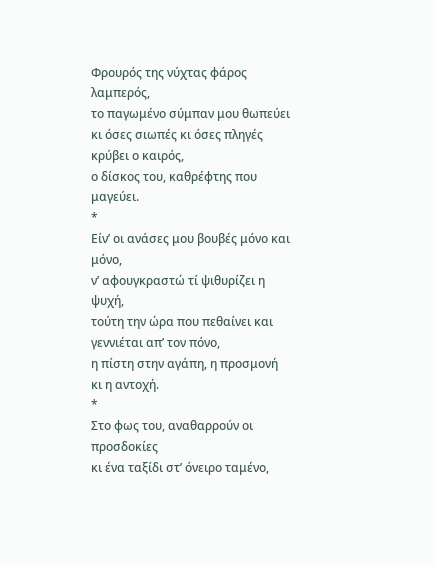Φρουρός της νύχτας φάρος λαμπερός,
το παγωμένο σύμπαν μου θωπεύει
κι όσες σιωπές κι όσες πληγές
κρύβει ο καιρός,
ο δίσκος του, καθρέφτης που μαγεύει.
*
Είν’ οι ανάσες μου βουβές μόνο και μόνο,
ν’ αφουγκραστώ τί ψιθυρίζει η ψυχή,
τούτη την ώρα που πεθαίνει και γεννιέται απ’ τον πόνο,
η πίστη στην αγάπη, η προσμονή
κι η αντοχή.
*
Στο φως του, αναθαρρούν οι προσδοκίες
κι ένα ταξίδι στ’ όνειρο ταμένο,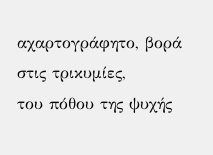αχαρτογράφητο, βορά στις τρικυμίες,
του πόθου της ψυχής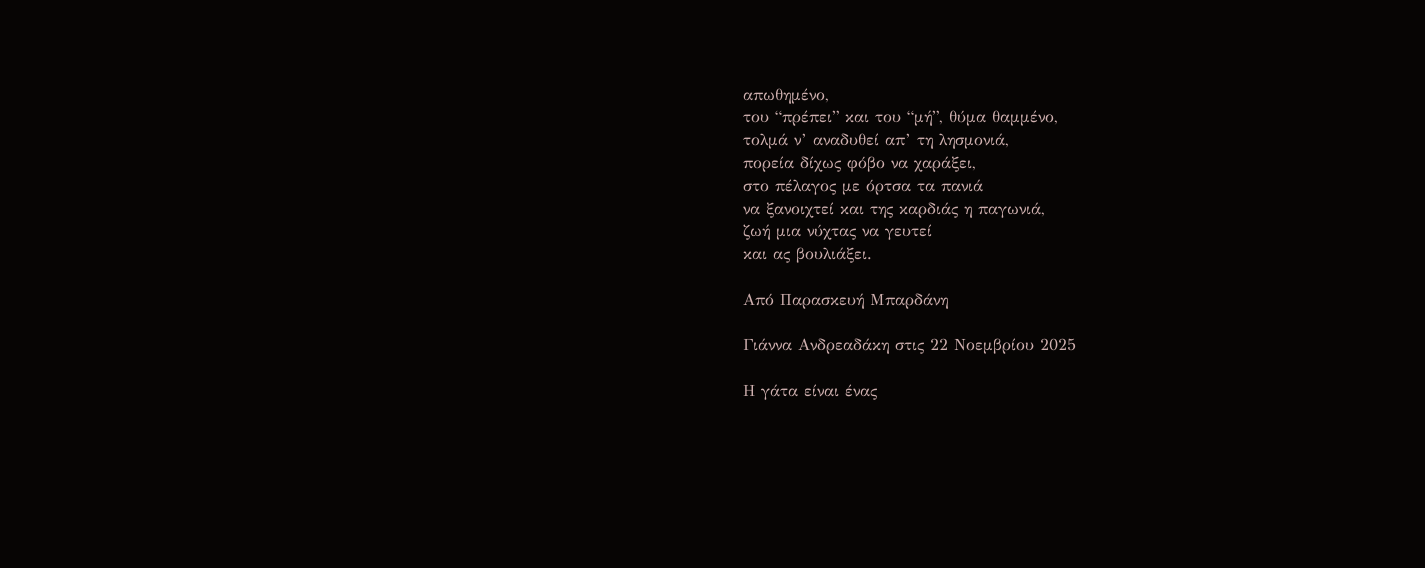απωθημένο,
του “πρέπει” και του “μή”, θύμα θαμμένο,
τολμά ν’ αναδυθεί απ’ τη λησμονιά,
πορεία δίχως φόβο να χαράξει,
στο πέλαγος με όρτσα τα πανιά
να ξανοιχτεί και της καρδιάς η παγωνιά,
ζωή μια νύχτας να γευτεί
και ας βουλιάξει.

Από Παρασκευή Μπαρδάνη

Γιάννα Ανδρεαδάκη στις 22 Νοεμβρίου 2025

Η γάτα είναι ένας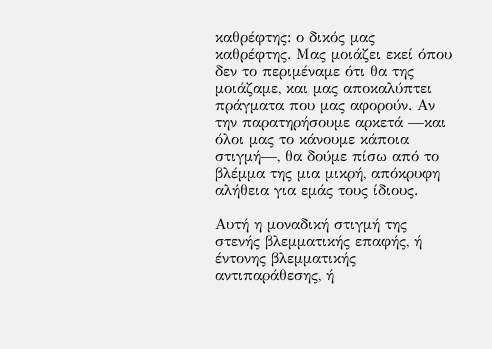καθρέφτης: ο δικός μας καθρέφτης. Μας μοιάζει εκεί όπου δεν το περιμέναμε ότι θα της μοιάζαμε, και μας αποκαλύπτει πράγματα που μας αφορούν. Αν την παρατηρήσουμε αρκετά —και όλοι μας το κάνουμε κάποια στιγμή—, θα δούμε πίσω από το βλέμμα της μια μικρή, απόκρυφη αλήθεια για εμάς τους ίδιους.

Αυτή η μοναδική στιγμή της στενής βλεμματικής επαφής, ή έντονης βλεμματικής αντιπαράθεσης, ή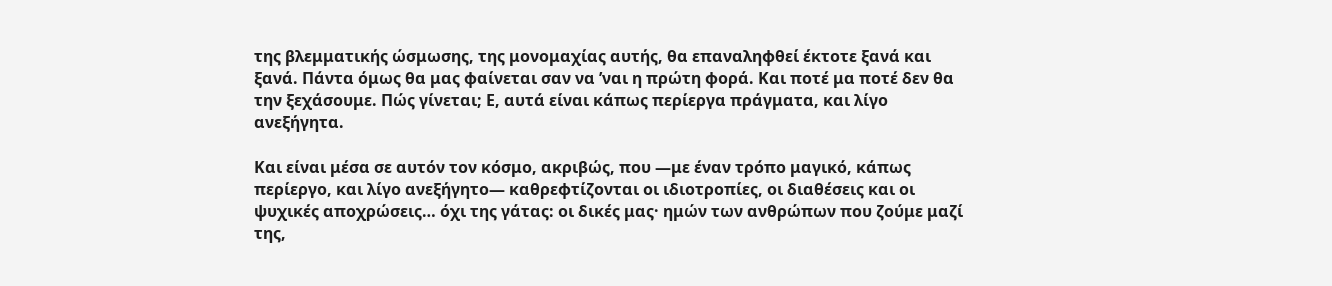της βλεμματικής ώσμωσης, της μονομαχίας αυτής, θα επαναληφθεί έκτοτε ξανά και ξανά. Πάντα όμως θα μας φαίνεται σαν να ’ναι η πρώτη φορά. Και ποτέ μα ποτέ δεν θα την ξεχάσουμε. Πώς γίνεται; Ε, αυτά είναι κάπως περίεργα πράγματα, και λίγο ανεξήγητα.

Και είναι μέσα σε αυτόν τον κόσμο, ακριβώς, που —με έναν τρόπο μαγικό, κάπως περίεργο, και λίγο ανεξήγητο— καθρεφτίζονται οι ιδιοτροπίες, οι διαθέσεις και οι ψυχικές αποχρώσεις… όχι της γάτας: οι δικές μας· ημών των ανθρώπων που ζούμε μαζί της,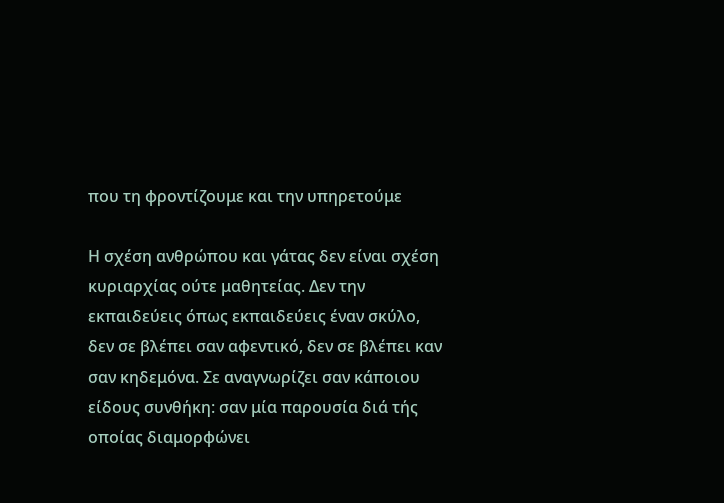που τη φροντίζουμε και την υπηρετούμε

Η σχέση ανθρώπου και γάτας δεν είναι σχέση κυριαρχίας ούτε μαθητείας. Δεν την εκπαιδεύεις όπως εκπαιδεύεις έναν σκύλο, δεν σε βλέπει σαν αφεντικό, δεν σε βλέπει καν σαν κηδεμόνα. Σε αναγνωρίζει σαν κάποιου είδους συνθήκη: σαν μία παρουσία διά τής οποίας διαμορφώνει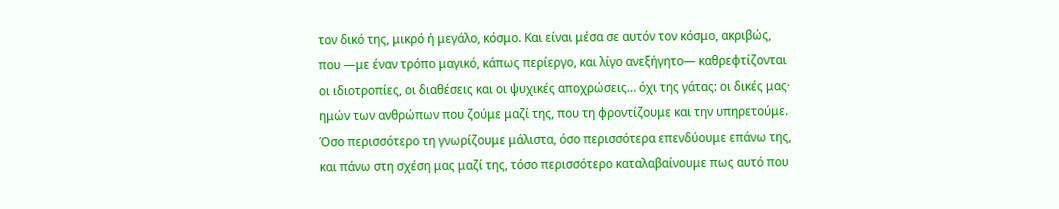τον δικό της, μικρό ή μεγάλο, κόσμο. Και είναι μέσα σε αυτόν τον κόσμο, ακριβώς, που —με έναν τρόπο μαγικό, κάπως περίεργο, και λίγο ανεξήγητο— καθρεφτίζονται οι ιδιοτροπίες, οι διαθέσεις και οι ψυχικές αποχρώσεις… όχι της γάτας: οι δικές μας· ημών των ανθρώπων που ζούμε μαζί της, που τη φροντίζουμε και την υπηρετούμε. Όσο περισσότερο τη γνωρίζουμε μάλιστα, όσο περισσότερα επενδύουμε επάνω της, και πάνω στη σχέση μας μαζί της, τόσο περισσότερο καταλαβαίνουμε πως αυτό που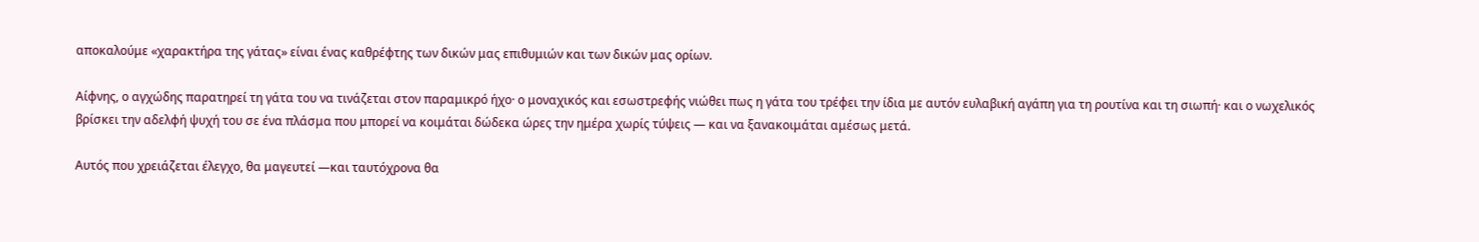αποκαλούμε «χαρακτήρα της γάτας» είναι ένας καθρέφτης των δικών μας επιθυμιών και των δικών μας ορίων.

Αίφνης, ο αγχώδης παρατηρεί τη γάτα του να τινάζεται στον παραμικρό ήχο· ο μοναχικός και εσωστρεφής νιώθει πως η γάτα του τρέφει την ίδια με αυτόν ευλαβική αγάπη για τη ρουτίνα και τη σιωπή· και ο νωχελικός βρίσκει την αδελφή ψυχή του σε ένα πλάσμα που μπορεί να κοιμάται δώδεκα ώρες την ημέρα χωρίς τύψεις — και να ξανακοιμάται αμέσως μετά.

Αυτός που χρειάζεται έλεγχο, θα μαγευτεί —και ταυτόχρονα θα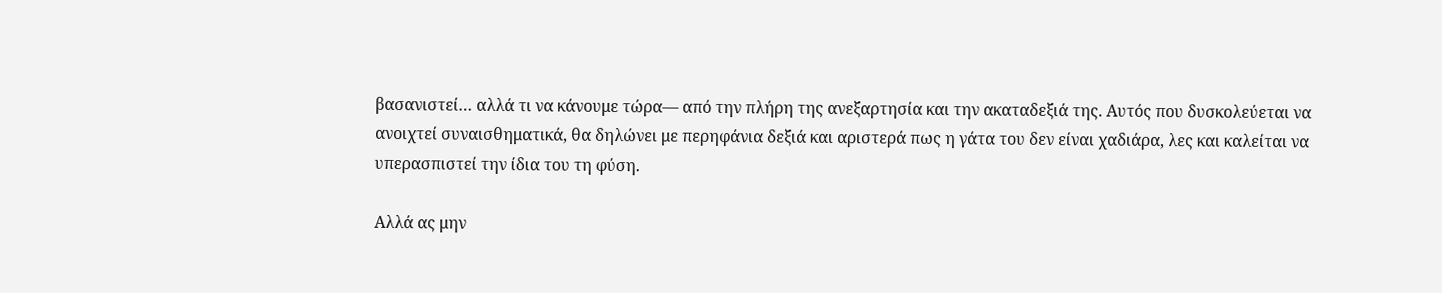βασανιστεί… αλλά τι να κάνουμε τώρα— από την πλήρη της ανεξαρτησία και την ακαταδεξιά της. Αυτός που δυσκολεύεται να ανοιχτεί συναισθηματικά, θα δηλώνει με περηφάνια δεξιά και αριστερά πως η γάτα του δεν είναι χαδιάρα, λες και καλείται να υπερασπιστεί την ίδια του τη φύση.

Αλλά ας μην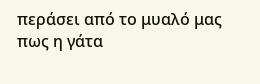περάσει από το μυαλό μας πως η γάτα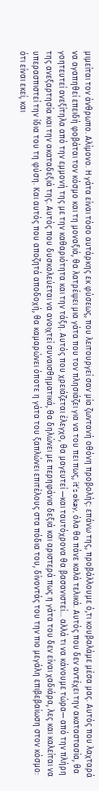μιμείται τον άνθρωπο. Αλίμονο. Η γάτα είναι τόσο αυτάρκης εκ φύσεως, που λειτουργεί σαν μία ζωντανή οθόνη προβολής: επάνω της, προβάλλουμε ό,τι κουβαλάμε μέσα μας. Αυτός που λαχταρά να αγαπηθεί επειδή φοβάται τον κόσμο και τη μοναξιά, θα λατρέψει μια γάτα που τον πλησιάζει για να του πει πως, it’s okay, όλα θα πάνε καλά τελικά. Αυτός που δεν αντέχει την ακαταστασία, θα γοητευτεί ανεξίτηλα από την εμμονή της με την καθαριότητα και την τάξη. Αυτός που χρειάζεται έλεγχο, θα μαγευτεί —και ταυτόχρονα θα βασανιστεί… αλλά τι να κάνουμε τώρα— από την πλήρη της ανεξαρτησία και την ακαταδεξιά της. Αυτός που δυσκολεύεται να ανοιχτεί συναισθηματικά, θα δηλώνει με περηφάνια δεξιά και αριστερά πως η γάτα του δεν είναι χαδιάρα, λες και καλείται να υπερασπιστεί την ίδια του τη φύση. Και αυτός που αποζητά αποδοχή, θα καμαρώνει όποτε η γάτα του ξαπλώνει επιτέλους στα πόδια του, δίνοντάς του την πιο μεγάλη επιβεβαίωση στον κόσμο: ότι είναι εκεί, και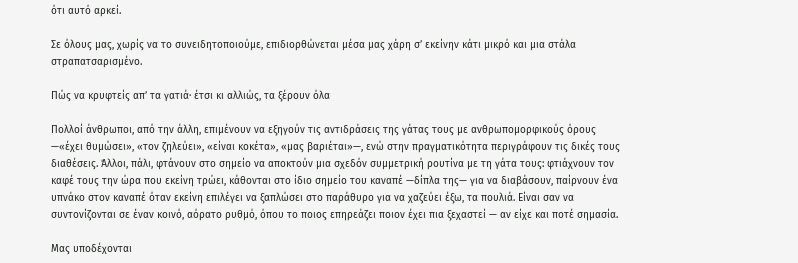ότι αυτό αρκεί.

Σε όλους μας, χωρίς να το συνειδητοποιούμε, επιδιορθώνεται μέσα μας χάρη σ’ εκείνην κάτι μικρό και μια στάλα στραπατσαρισμένο.

Πώς να κρυφτείς απ’ τα γατιά· έτσι κι αλλιώς, τα ξέρουν όλα

Πολλοί άνθρωποι, από την άλλη, επιμένουν να εξηγούν τις αντιδράσεις της γάτας τους με ανθρωπομορφικούς όρους —«έχει θυμώσει», «τον ζηλεύει», «είναι κοκέτα», «μας βαριέται»—, ενώ στην πραγματικότητα περιγράφουν τις δικές τους διαθέσεις. Άλλοι, πάλι, φτάνουν στο σημείο να αποκτούν μια σχεδόν συμμετρική ρουτίνα με τη γάτα τους: φτιάχνουν τον καφέ τους την ώρα που εκείνη τρώει, κάθονται στο ίδιο σημείο του καναπέ —δίπλα της— για να διαβάσουν, παίρνουν ένα υπνάκο στον καναπέ όταν εκείνη επιλέγει να ξαπλώσει στο παράθυρο για να χαζεύει έξω, τα πουλιά. Είναι σαν να συντονίζονται σε έναν κοινό, αόρατο ρυθμό, όπου το ποιος επηρεάζει ποιον έχει πια ξεχαστεί — αν είχε και ποτέ σημασία.

Μας υποδέχονται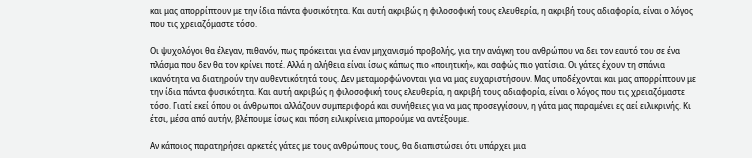και μας απορρίπτουν με την ίδια πάντα φυσικότητα. Και αυτή ακριβώς η φιλοσοφική τους ελευθερία, η ακριβή τους αδιαφορία, είναι ο λόγος που τις χρειαζόμαστε τόσο.

Οι ψυχολόγοι θα έλεγαν, πιθανόν, πως πρόκειται για έναν μηχανισμό προβολής, για την ανάγκη του ανθρώπου να δει τον εαυτό του σε ένα πλάσμα που δεν θα τον κρίνει ποτέ. Αλλά η αλήθεια είναι ίσως κάπως πιο «ποιητική», και σαφώς πιο γατίσια. Οι γάτες έχουν τη σπάνια ικανότητα να διατηρούν την αυθεντικότητά τους. Δεν μεταμορφώνονται για να μας ευχαριστήσουν. Μας υποδέχονται και μας απορρίπτουν με την ίδια πάντα φυσικότητα. Και αυτή ακριβώς η φιλοσοφική τους ελευθερία, η ακριβή τους αδιαφορία, είναι ο λόγος που τις χρειαζόμαστε τόσο. Γιατί εκεί όπου οι άνθρωποι αλλάζουν συμπεριφορά και συνήθειες για να μας προσεγγίσουν, η γάτα μας παραμένει ες αεί ειλικρινής. Κι έτσι, μέσα από αυτήν, βλέπουμε ίσως και πόση ειλικρίνεια μπορούμε να αντέξουμε.

Αν κάποιος παρατηρήσει αρκετές γάτες με τους ανθρώπους τους, θα διαπιστώσει ότι υπάρχει μια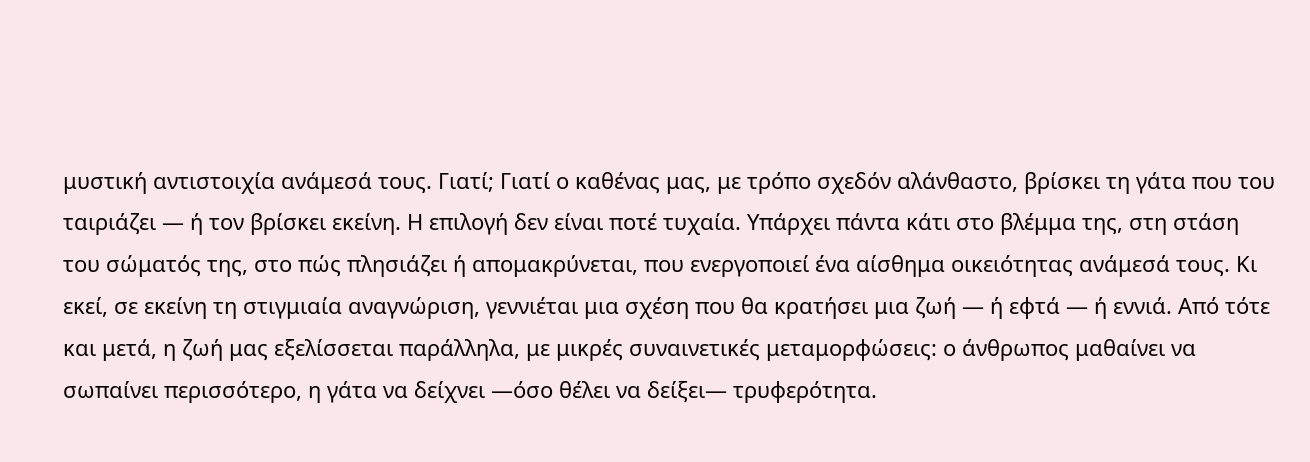μυστική αντιστοιχία ανάμεσά τους. Γιατί; Γιατί ο καθένας μας, με τρόπο σχεδόν αλάνθαστο, βρίσκει τη γάτα που του ταιριάζει — ή τον βρίσκει εκείνη. Η επιλογή δεν είναι ποτέ τυχαία. Υπάρχει πάντα κάτι στο βλέμμα της, στη στάση του σώματός της, στο πώς πλησιάζει ή απομακρύνεται, που ενεργοποιεί ένα αίσθημα οικειότητας ανάμεσά τους. Κι εκεί, σε εκείνη τη στιγμιαία αναγνώριση, γεννιέται μια σχέση που θα κρατήσει μια ζωή — ή εφτά — ή εννιά. Από τότε και μετά, η ζωή μας εξελίσσεται παράλληλα, με μικρές συναινετικές μεταμορφώσεις: ο άνθρωπος μαθαίνει να σωπαίνει περισσότερο, η γάτα να δείχνει —όσο θέλει να δείξει— τρυφερότητα.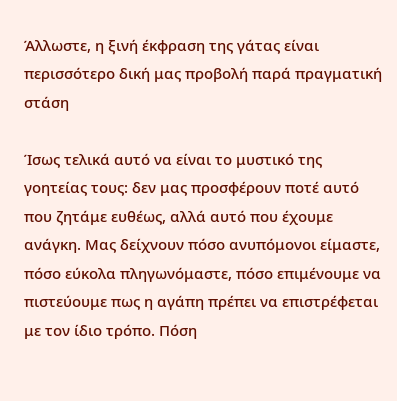Άλλωστε, η ξινή έκφραση της γάτας είναι περισσότερο δική μας προβολή παρά πραγματική στάση

Ίσως τελικά αυτό να είναι το μυστικό της γοητείας τους: δεν μας προσφέρουν ποτέ αυτό που ζητάμε ευθέως, αλλά αυτό που έχουμε ανάγκη. Μας δείχνουν πόσο ανυπόμονοι είμαστε, πόσο εύκολα πληγωνόμαστε, πόσο επιμένουμε να πιστεύουμε πως η αγάπη πρέπει να επιστρέφεται με τον ίδιο τρόπο. Πόση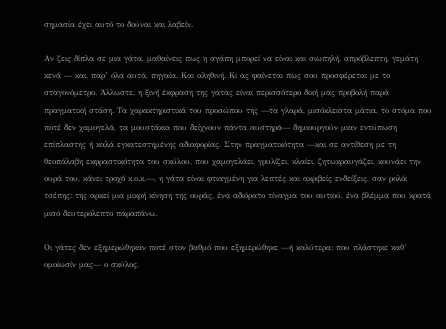σημασία έχει αυτό το δούναι και λαβείν.

Αν ζεις δίπλα σε μια γάτα, μαθαίνεις πως η αγάπη μπορεί να είναι και σιωπηλή, απρόβλεπτη, γεμάτη κενά — και, παρ’ όλα αυτά, πηγαία. Και αληθινή. Κι ας φαίνεται πως σου προσφέρεται με το σταγονόμετρο. Άλλωστε, η ξινή έκφραση της γάτας είναι περισσότερο δική μας προβολή παρά πραγματική στάση. Τα χαρακτηριστικά του προσώπου της —τα γλαρά, μισόκλειστα μάτια, το στόμα που ποτέ δεν χαμογελά, τα μουστάκια που δείχνουν πάντα αυστηρά— δημιουργούν μιαν εντύπωση επίπλαστης ή καλά εγκατεστημένης αδιαφορίας. Στην πραγματικότητα —και σε αντίθεση με τη θεοπάλαβη εκφραστικότητα του σκύλου, που χαμογελάει, γρυλίζει, κλαίει, ζητωκραυγάζει, κουνάει την ουρά του, κάνει τροχό κ.ο.κ.—, η γάτα είναι φτιαγμένη για λεπτές και ακριβείς ενδείξεις, σαν ρολόι τσέπης: της αρκεί μια μικρή κίνηση της ουράς, ένα αδιόρατο τίναγμα του αυτιού, ένα βλέμμα που κρατά μισό δευτερόλεπτο παραπάνω.

Οι γάτες δεν εξημερώθηκαν ποτέ στον βαθμό που εξημερώθηκε —ή καλύτερα: που πλάστηκε καθ’ ομοίωσίν μας— ο σκύλος.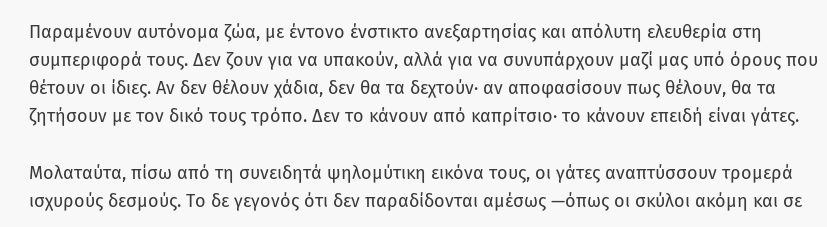Παραμένουν αυτόνομα ζώα, με έντονο ένστικτο ανεξαρτησίας και απόλυτη ελευθερία στη συμπεριφορά τους. Δεν ζουν για να υπακούν, αλλά για να συνυπάρχουν μαζί μας υπό όρους που θέτουν οι ίδιες. Αν δεν θέλουν χάδια, δεν θα τα δεχτούν· αν αποφασίσουν πως θέλουν, θα τα ζητήσουν με τον δικό τους τρόπο. Δεν το κάνουν από καπρίτσιο· το κάνουν επειδή είναι γάτες.

Μολαταύτα, πίσω από τη συνειδητά ψηλομύτικη εικόνα τους, οι γάτες αναπτύσσουν τρομερά ισχυρούς δεσμούς. Το δε γεγονός ότι δεν παραδίδονται αμέσως —όπως οι σκύλοι ακόμη και σε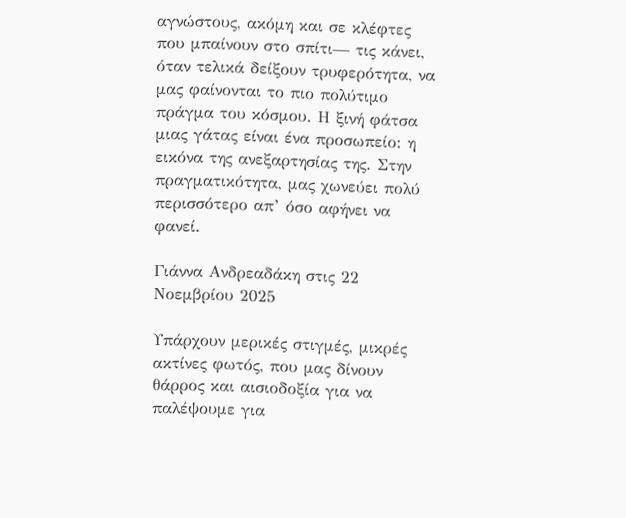αγνώστους, ακόμη και σε κλέφτες που μπαίνουν στο σπίτι— τις κάνει, όταν τελικά δείξουν τρυφερότητα, να μας φαίνονται το πιο πολύτιμο πράγμα του κόσμου. Η ξινή φάτσα μιας γάτας είναι ένα προσωπείο: η εικόνα της ανεξαρτησίας της. Στην πραγματικότητα, μας χωνεύει πολύ περισσότερο απ’ όσο αφήνει να φανεί.

Γιάννα Ανδρεαδάκη στις 22 Νοεμβρίου 2025

Υπάρχουν μερικές στιγμές, μικρές ακτίνες φωτός, που μας δίνουν θάρρος και αισιοδοξία για να παλέψουμε για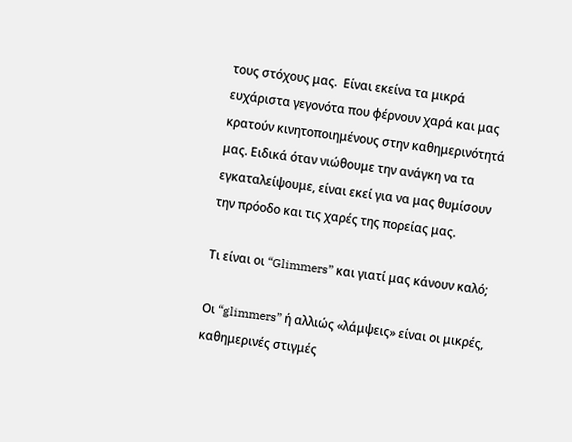τους στόχους μας.  Είναι εκείνα τα μικρά ευχάριστα γεγονότα που φέρνουν χαρά και μας κρατούν κινητοποιημένους στην καθημερινότητά μας. Ειδικά όταν νιώθουμε την ανάγκη να τα εγκαταλείψουμε, είναι εκεί για να μας θυμίσουν την πρόοδο και τις χαρές της πορείας μας.

Τι είναι οι “Glimmers” και γιατί μας κάνουν καλό;

Οι “glimmers” ή αλλιώς «λάμψεις» είναι οι μικρές, καθημερινές στιγμές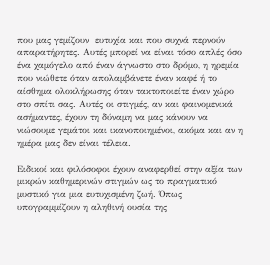που μας γεμίζουν  ευτυχία και που συχνά περνούν απαρατήρητες. Αυτές μπορεί να είναι τόσο απλές όσο ένα χαμόγελο από έναν άγνωστο στο δρόμο, η ηρεμία που νιώθετε όταν απολαμβάνετε έναν καφέ ή το αίσθημα ολοκλήρωσης όταν τακτοποιείτε έναν χώρο στο σπίτι σας. Αυτές οι στιγμές, αν και φαινομενικά ασήμαντες, έχουν τη δύναμη να μας κάνουν να νιώσουμε γεμάτοι και ικανοποιημένοι, ακόμα και αν η ημέρα μας δεν είναι τέλεια.

Ειδικοί και φιλόσοφοι έχουν αναφερθεί στην αξία των μικρών καθημερινών στιγμών ως το πραγματικό μυστικό για μια ευτυχισμένη ζωή. Όπως υπογραμμίζουν η αληθινή ουσία της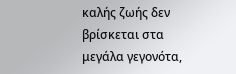καλής ζωής δεν βρίσκεται στα μεγάλα γεγονότα,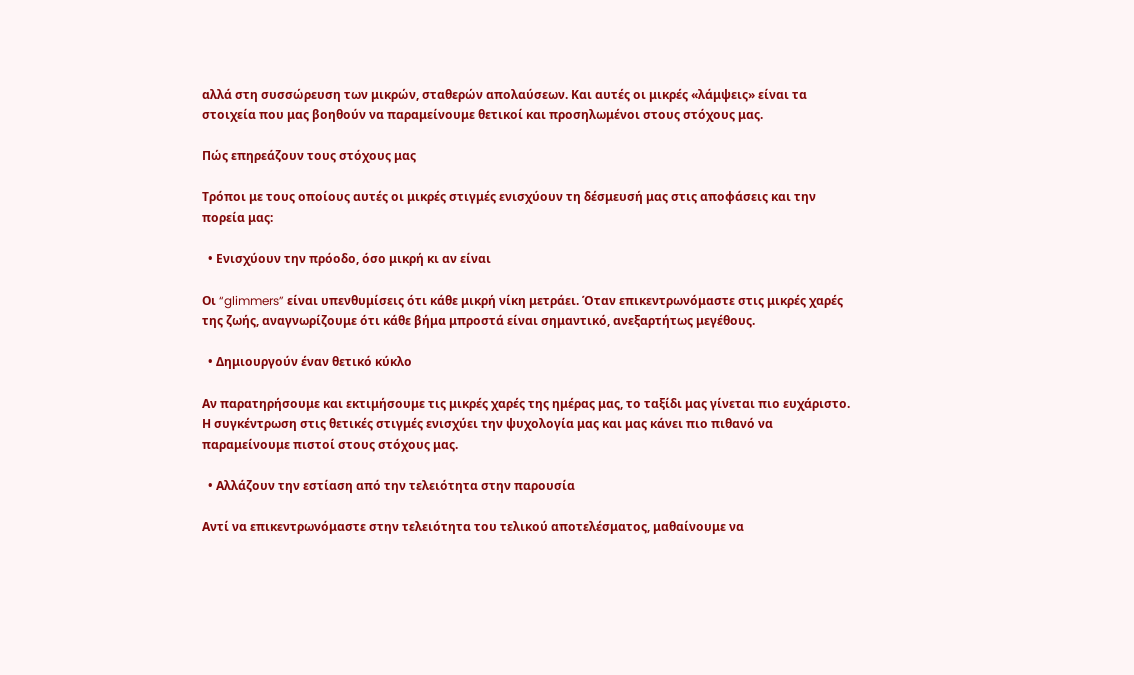αλλά στη συσσώρευση των μικρών, σταθερών απολαύσεων. Και αυτές οι μικρές «λάμψεις» είναι τα στοιχεία που μας βοηθούν να παραμείνουμε θετικοί και προσηλωμένοι στους στόχους μας.

Πώς επηρεάζουν τους στόχους μας

Τρόποι με τους οποίους αυτές οι μικρές στιγμές ενισχύουν τη δέσμευσή μας στις αποφάσεις και την πορεία μας:

  • Ενισχύουν την πρόοδο, όσο μικρή κι αν είναι

Οι “glimmers” είναι υπενθυμίσεις ότι κάθε μικρή νίκη μετράει. Όταν επικεντρωνόμαστε στις μικρές χαρές της ζωής, αναγνωρίζουμε ότι κάθε βήμα μπροστά είναι σημαντικό, ανεξαρτήτως μεγέθους.

  • Δημιουργούν έναν θετικό κύκλο

Αν παρατηρήσουμε και εκτιμήσουμε τις μικρές χαρές της ημέρας μας, το ταξίδι μας γίνεται πιο ευχάριστο. Η συγκέντρωση στις θετικές στιγμές ενισχύει την ψυχολογία μας και μας κάνει πιο πιθανό να παραμείνουμε πιστοί στους στόχους μας.

  • Αλλάζουν την εστίαση από την τελειότητα στην παρουσία

Αντί να επικεντρωνόμαστε στην τελειότητα του τελικού αποτελέσματος, μαθαίνουμε να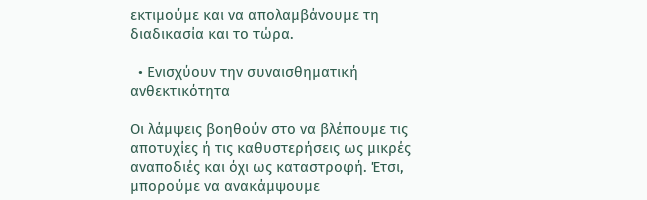εκτιμούμε και να απολαμβάνουμε τη διαδικασία και το τώρα.

  • Ενισχύουν την συναισθηματική ανθεκτικότητα

Οι λάμψεις βοηθούν στο να βλέπουμε τις αποτυχίες ή τις καθυστερήσεις ως μικρές αναποδιές και όχι ως καταστροφή. Έτσι, μπορούμε να ανακάμψουμε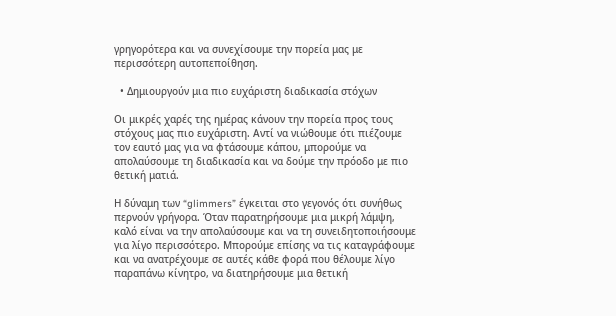γρηγορότερα και να συνεχίσουμε την πορεία μας με περισσότερη αυτοπεποίθηση.

  • Δημιουργούν μια πιο ευχάριστη διαδικασία στόχων

Οι μικρές χαρές της ημέρας κάνουν την πορεία προς τους στόχους μας πιο ευχάριστη. Αντί να νιώθουμε ότι πιέζουμε τον εαυτό μας για να φτάσουμε κάπου, μπορούμε να απολαύσουμε τη διαδικασία και να δούμε την πρόοδο με πιο θετική ματιά.

Η δύναμη των “glimmers” έγκειται στο γεγονός ότι συνήθως περνούν γρήγορα. Όταν παρατηρήσουμε μια μικρή λάμψη, καλό είναι να την απολαύσουμε και να τη συνειδητοποιήσουμε για λίγο περισσότερο. Μπορούμε επίσης να τις καταγράφουμε και να ανατρέχουμε σε αυτές κάθε φορά που θέλουμε λίγο παραπάνω κίνητρο, να διατηρήσουμε μια θετική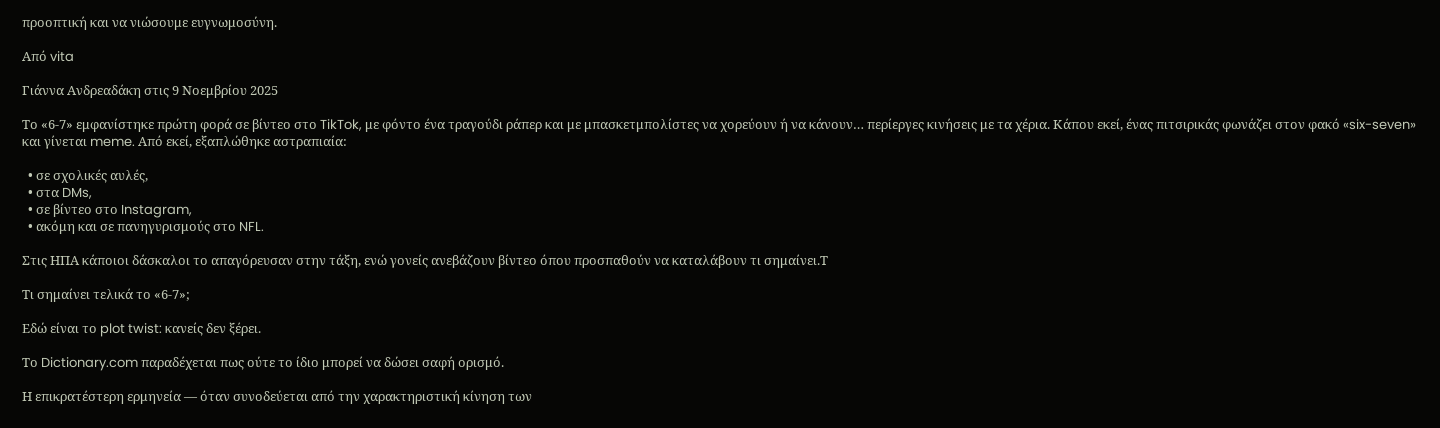προοπτική και να νιώσουμε ευγνωμοσύνη.

Από vita

Γιάννα Ανδρεαδάκη στις 9 Νοεμβρίου 2025

Το «6-7» εμφανίστηκε πρώτη φορά σε βίντεο στο TikTok, με φόντο ένα τραγούδι ράπερ και με μπασκετμπολίστες να χορεύουν ή να κάνουν… περίεργες κινήσεις με τα χέρια. Κάπου εκεί, ένας πιτσιρικάς φωνάζει στον φακό «six-seven» και γίνεται meme. Από εκεί, εξαπλώθηκε αστραπιαία:

  • σε σχολικές αυλές,
  • στα DMs,
  • σε βίντεο στο Instagram,
  • ακόμη και σε πανηγυρισμούς στο NFL.

Στις ΗΠΑ κάποιοι δάσκαλοι το απαγόρευσαν στην τάξη, ενώ γονείς ανεβάζουν βίντεο όπου προσπαθούν να καταλάβουν τι σημαίνει.Τ

Tι σημαίνει τελικά το «6-7»;

Εδώ είναι το plot twist: κανείς δεν ξέρει.

Το Dictionary.com παραδέχεται πως ούτε το ίδιο μπορεί να δώσει σαφή ορισμό.

Η επικρατέστερη ερμηνεία — όταν συνοδεύεται από την χαρακτηριστική κίνηση των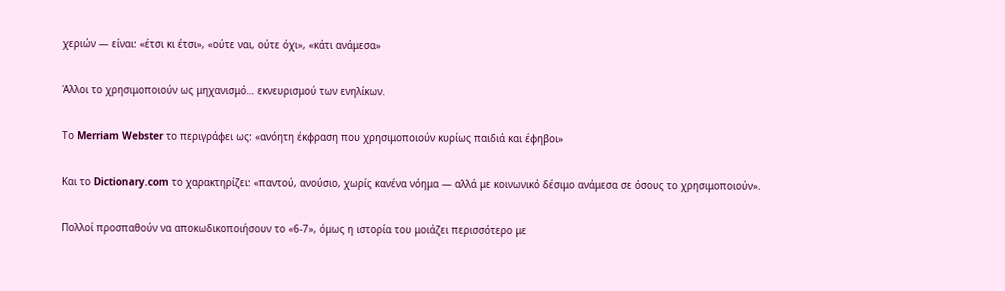χεριών — είναι: «έτσι κι έτσι», «ούτε ναι, ούτε όχι», «κάτι ανάμεσα»

Άλλοι το χρησιμοποιούν ως μηχανισμό… εκνευρισμού των ενηλίκων.

Το Merriam Webster το περιγράφει ως: «ανόητη έκφραση που χρησιμοποιούν κυρίως παιδιά και έφηβοι»

Και το Dictionary.com το χαρακτηρίζει: «παντού, ανούσιο, χωρίς κανένα νόημα — αλλά με κοινωνικό δέσιμο ανάμεσα σε όσους το χρησιμοποιούν».

Πολλοί προσπαθούν να αποκωδικοποιήσουν το «6-7», όμως η ιστορία του μοιάζει περισσότερο με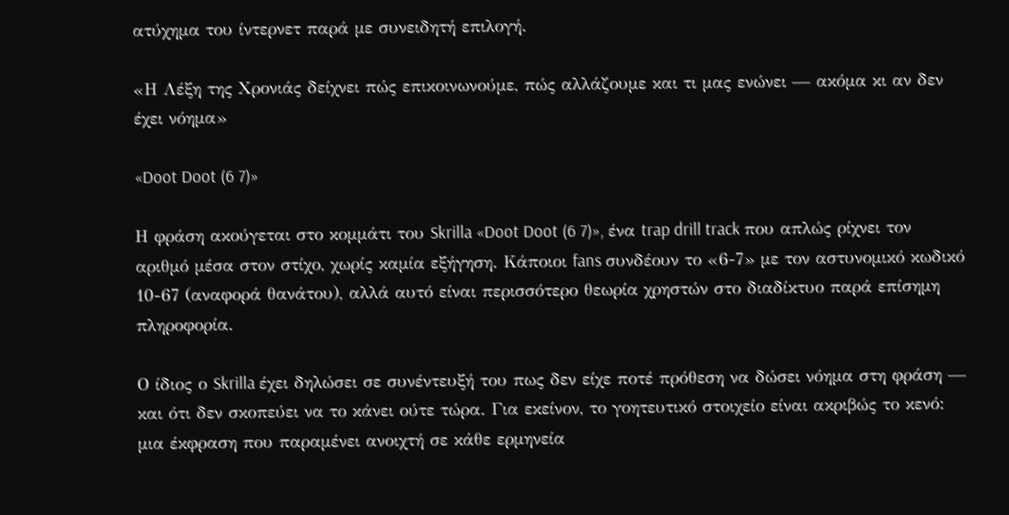ατύχημα του ίντερνετ παρά με συνειδητή επιλογή.

«Η Λέξη της Χρονιάς δείχνει πώς επικοινωνούμε, πώς αλλάζουμε και τι μας ενώνει — ακόμα κι αν δεν έχει νόημα»

«Doot Doot (6 7)»

Η φράση ακούγεται στο κομμάτι του Skrilla «Doot Doot (6 7)», ένα trap drill track που απλώς ρίχνει τον αριθμό μέσα στον στίχο, χωρίς καμία εξήγηση. Κάποιοι fans συνδέουν το «6-7» με τον αστυνομικό κωδικό 10-67 (αναφορά θανάτου), αλλά αυτό είναι περισσότερο θεωρία χρηστών στο διαδίκτυο παρά επίσημη πληροφορία.

Ο ίδιος ο Skrilla έχει δηλώσει σε συνέντευξή του πως δεν είχε ποτέ πρόθεση να δώσει νόημα στη φράση — και ότι δεν σκοπεύει να το κάνει ούτε τώρα. Για εκείνον, το γοητευτικό στοιχείο είναι ακριβώς το κενό: μια έκφραση που παραμένει ανοιχτή σε κάθε ερμηνεία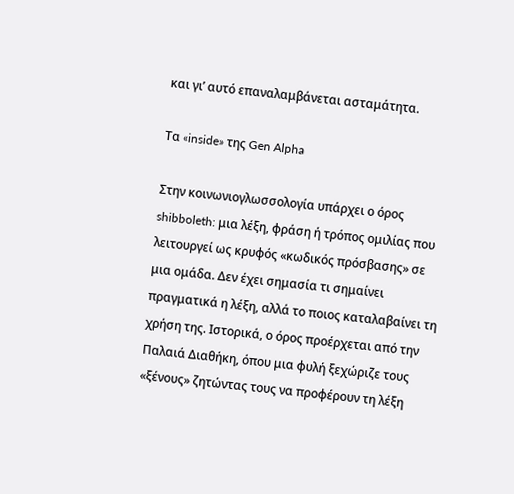και γι’ αυτό επαναλαμβάνεται ασταμάτητα.

Τα «inside» της Gen Alpha

Στην κοινωνιογλωσσολογία υπάρχει ο όρος shibboleth: μια λέξη, φράση ή τρόπος ομιλίας που λειτουργεί ως κρυφός «κωδικός πρόσβασης» σε μια ομάδα. Δεν έχει σημασία τι σημαίνει πραγματικά η λέξη, αλλά το ποιος καταλαβαίνει τη χρήση της. Ιστορικά, ο όρος προέρχεται από την Παλαιά Διαθήκη, όπου μια φυλή ξεχώριζε τους «ξένους» ζητώντας τους να προφέρουν τη λέξη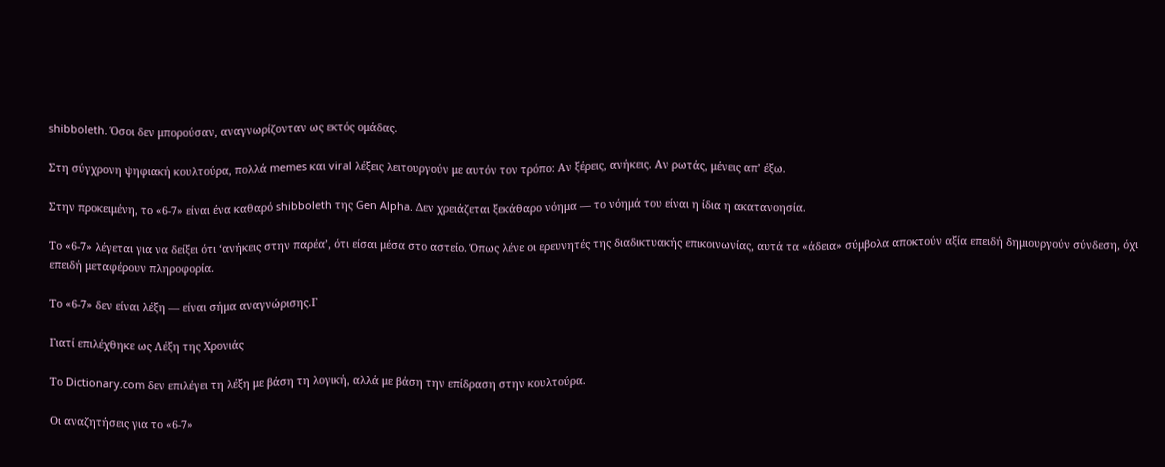shibboleth. Όσοι δεν μπορούσαν, αναγνωρίζονταν ως εκτός ομάδας.

Στη σύγχρονη ψηφιακή κουλτούρα, πολλά memes και viral λέξεις λειτουργούν με αυτόν τον τρόπο: Αν ξέρεις, ανήκεις. Αν ρωτάς, μένεις απ’ έξω.

Στην προκειμένη, το «6-7» είναι ένα καθαρό shibboleth της Gen Alpha. Δεν χρειάζεται ξεκάθαρο νόημα — το νόημά του είναι η ίδια η ακατανοησία.

Το «6-7» λέγεται για να δείξει ότι ‘ανήκεις στην παρέα’, ότι είσαι μέσα στο αστείο. Όπως λένε οι ερευνητές της διαδικτυακής επικοινωνίας, αυτά τα «άδεια» σύμβολα αποκτούν αξία επειδή δημιουργούν σύνδεση, όχι επειδή μεταφέρουν πληροφορία.

Το «6-7» δεν είναι λέξη — είναι σήμα αναγνώρισης.Γ

Γιατί επιλέχθηκε ως Λέξη της Χρονιάς

Το Dictionary.com δεν επιλέγει τη λέξη με βάση τη λογική, αλλά με βάση την επίδραση στην κουλτούρα.

Οι αναζητήσεις για το «6-7»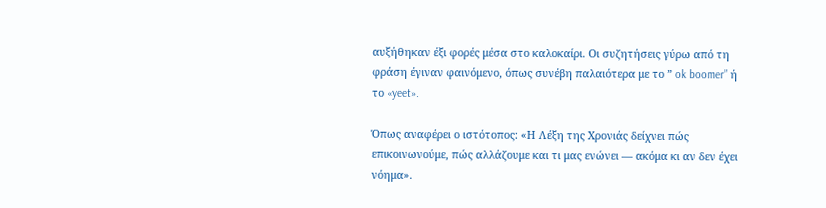αυξήθηκαν έξι φορές μέσα στο καλοκαίρι. Οι συζητήσεις γύρω από τη φράση έγιναν φαινόμενο, όπως συνέβη παλαιότερα με το ” ok boomer” ή το «yeet».

Όπως αναφέρει ο ιστότοπος: «Η Λέξη της Χρονιάς δείχνει πώς επικοινωνούμε, πώς αλλάζουμε και τι μας ενώνει — ακόμα κι αν δεν έχει νόημα».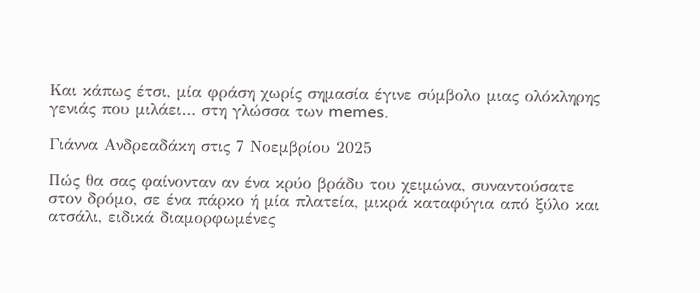Και κάπως έτσι, μία φράση χωρίς σημασία έγινε σύμβολο μιας ολόκληρης γενιάς που μιλάει… στη γλώσσα των memes.

Γιάννα Ανδρεαδάκη στις 7 Νοεμβρίου 2025

Πώς θα σας φαίνονταν αν ένα κρύο βράδυ του χειμώνα, συναντούσατε στον δρόμο, σε ένα πάρκο ή μία πλατεία, μικρά καταφύγια από ξύλο και ατσάλι, ειδικά διαμορφωμένες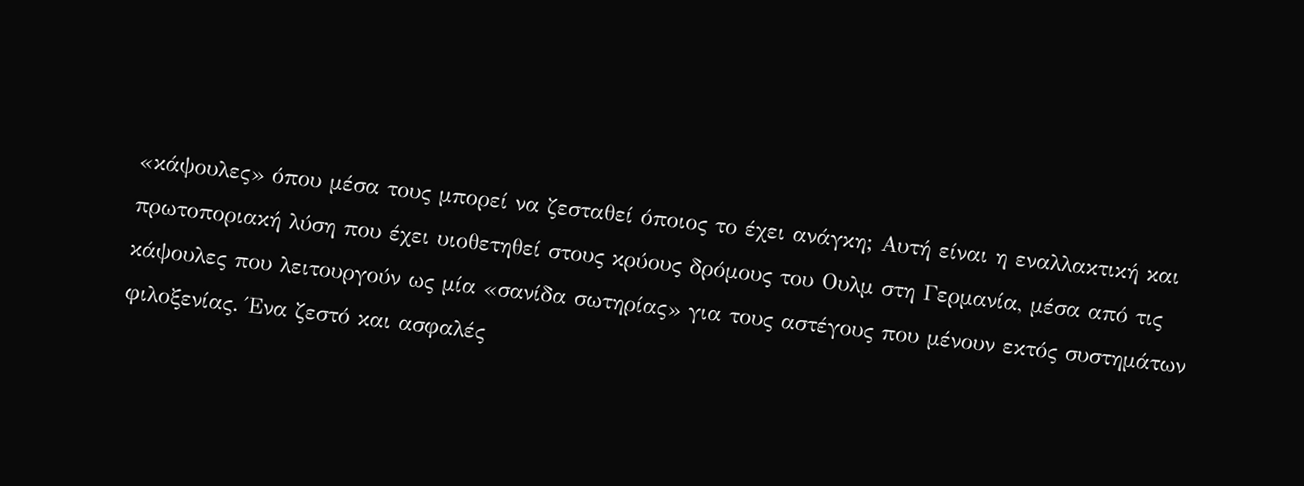«κάψουλες» όπου μέσα τους μπορεί να ζεσταθεί όποιος το έχει ανάγκη; Αυτή είναι η εναλλακτική και πρωτοποριακή λύση που έχει υιοθετηθεί στους κρύους δρόμους του Ουλμ στη Γερμανία, μέσα από τις κάψουλες που λειτουργούν ως μία «σανίδα σωτηρίας» για τους αστέγους που μένουν εκτός συστημάτων φιλοξενίας. Ένα ζεστό και ασφαλές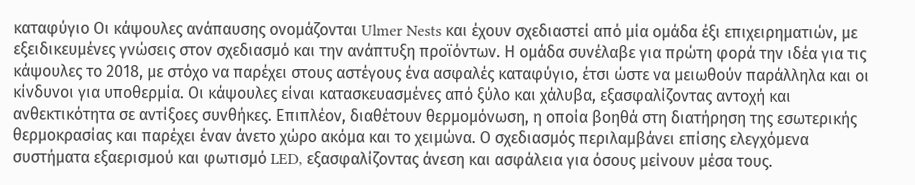καταφύγιο Οι κάψουλες ανάπαυσης ονομάζονται Ulmer Nests και έχουν σχεδιαστεί από μία ομάδα έξι επιχειρηματιών, με εξειδικευμένες γνώσεις στον σχεδιασμό και την ανάπτυξη προϊόντων. Η ομάδα συνέλαβε για πρώτη φορά την ιδέα για τις κάψουλες το 2018, με στόχο να παρέχει στους αστέγους ένα ασφαλές καταφύγιο, έτσι ώστε να μειωθούν παράλληλα και οι κίνδυνοι για υποθερμία. Οι κάψουλες είναι κατασκευασμένες από ξύλο και χάλυβα, εξασφαλίζοντας αντοχή και ανθεκτικότητα σε αντίξοες συνθήκες. Επιπλέον, διαθέτουν θερμομόνωση, η οποία βοηθά στη διατήρηση της εσωτερικής θερμοκρασίας και παρέχει έναν άνετο χώρο ακόμα και το χειμώνα. Ο σχεδιασμός περιλαμβάνει επίσης ελεγχόμενα συστήματα εξαερισμού και φωτισμό LED, εξασφαλίζοντας άνεση και ασφάλεια για όσους μείνουν μέσα τους.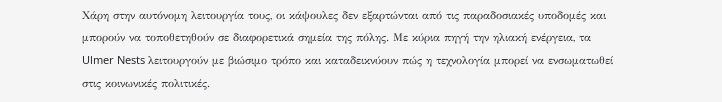Χάρη στην αυτόνομη λειτουργία τους, οι κάψουλες δεν εξαρτώνται από τις παραδοσιακές υποδομές και μπορούν να τοποθετηθούν σε διαφορετικά σημεία της πόλης. Με κύρια πηγή την ηλιακή ενέργεια, τα Ulmer Nests λειτουργούν με βιώσιμο τρόπο και καταδεικνύουν πώς η τεχνολογία μπορεί να ενσωματωθεί στις κοινωνικές πολιτικές.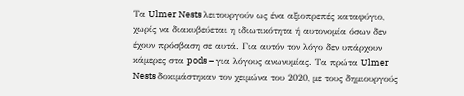Τα Ulmer Nests λειτουργούν ως ένα αξιοπρεπές καταφύγιο, χωρίς να διακυβεύεται η ιδιωτικότητα ή αυτονομία όσων δεν έχουν πρόσβαση σε αυτά. Για αυτόν τον λόγο δεν υπάρχουν κάμερες στα pods – για λόγους ανωνυμίας. Τα πρώτα Ulmer Nests δοκιμάστηκαν τον χειμώνα του 2020, με τους δημιουργούς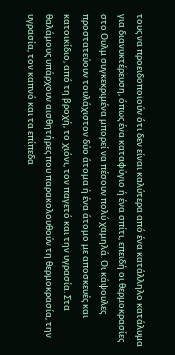τους να προειδοποιούν ότι δεν είναι καλύτερα από ένα κατάλληλο κατάλυμα για διανυκτέρευση, όπως ένα καταφύγιο ή ένα σπίτι, επειδή οι θερμοκρασίες στο Ουλμ συγκεκριμένα μπορεί να πέσουν πολύ χαμηλά. Οι κάψουλες προστατεύουν τουλάχιστον δύο άτομα ή ένα άτομο με αποσκευές και κατοικίδιο, από τη βροχή, το χιόνι, τον παγετό και την υγρασία. Στα θαλάμους υπάρχουν αισθητήρες που παρακολουθούν τη θερμοκρασία, την υγρασία, τον καπνό και τα επίπεδα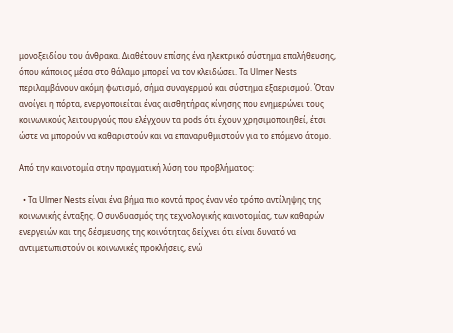μονοξειδίου του άνθρακα. Διαθέτουν επίσης ένα ηλεκτρικό σύστημα επαλήθευσης, όπου κάποιος μέσα στο θάλαμο μπορεί να τον κλειδώσει. Τα Ulmer Nests περιλαμβάνουν ακόμη φωτισμό, σήμα συναγερμού και σύστημα εξαερισμού. Όταν ανοίγει η πόρτα, ενεργοποιείται ένας αισθητήρας κίνησης που ενημερώνει τους κοινωνικούς λειτουργούς που ελέγχουν τα pods ότι έχουν χρησιμοποιηθεί, έτσι ώστε να μπορούν να καθαριστούν και να επαναρυθμιστούν για το επόμενο άτομο.

Από την καινοτομία στην πραγματική λύση του προβλήματος:

  • Τα Ulmer Nests είναι ένα βήμα πιο κοντά προς έναν νέο τρόπο αντίληψης της κοινωνικής ένταξης. Ο συνδυασμός της τεχνολογικής καινοτομίας, των καθαρών ενεργειών και της δέσμευσης της κοινότητας δείχνει ότι είναι δυνατό να αντιμετωπιστούν οι κοινωνικές προκλήσεις, ενώ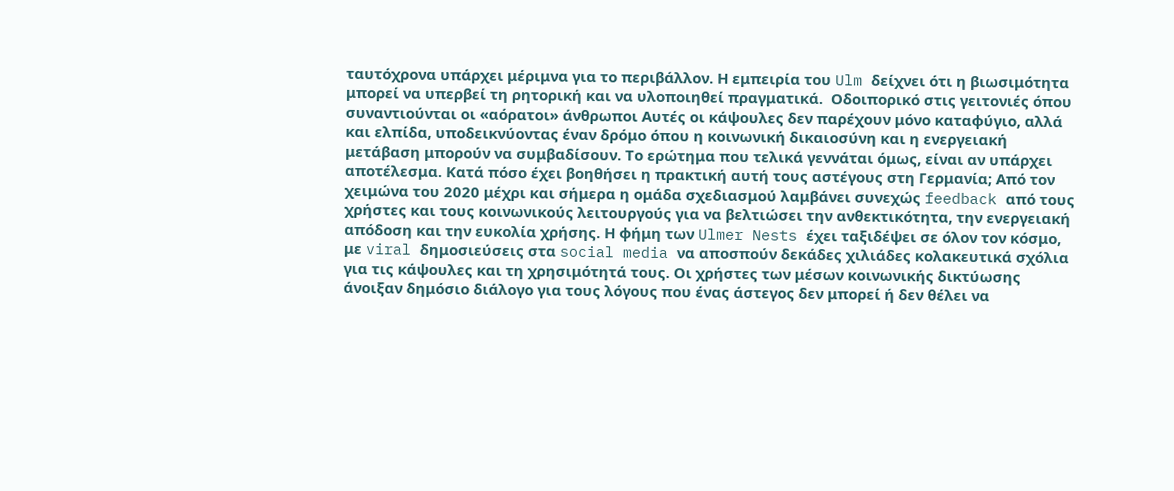ταυτόχρονα υπάρχει μέριμνα για το περιβάλλον. Η εμπειρία του Ulm δείχνει ότι η βιωσιμότητα μπορεί να υπερβεί τη ρητορική και να υλοποιηθεί πραγματικά.  Οδοιπορικό στις γειτονιές όπου συναντιούνται οι «αόρατοι» άνθρωποι Αυτές οι κάψουλες δεν παρέχουν μόνο καταφύγιο, αλλά και ελπίδα, υποδεικνύοντας έναν δρόμο όπου η κοινωνική δικαιοσύνη και η ενεργειακή μετάβαση μπορούν να συμβαδίσουν. Το ερώτημα που τελικά γεννάται όμως, είναι αν υπάρχει αποτέλεσμα. Κατά πόσο έχει βοηθήσει η πρακτική αυτή τους αστέγους στη Γερμανία; Από τον χειμώνα του 2020 μέχρι και σήμερα η ομάδα σχεδιασμού λαμβάνει συνεχώς feedback από τους χρήστες και τους κοινωνικούς λειτουργούς για να βελτιώσει την ανθεκτικότητα, την ενεργειακή απόδοση και την ευκολία χρήσης. Η φήμη των Ulmer Nests έχει ταξιδέψει σε όλον τον κόσμο, με viral δημοσιεύσεις στα social media να αποσπούν δεκάδες χιλιάδες κολακευτικά σχόλια για τις κάψουλες και τη χρησιμότητά τους. Οι χρήστες των μέσων κοινωνικής δικτύωσης άνοιξαν δημόσιο διάλογο για τους λόγους που ένας άστεγος δεν μπορεί ή δεν θέλει να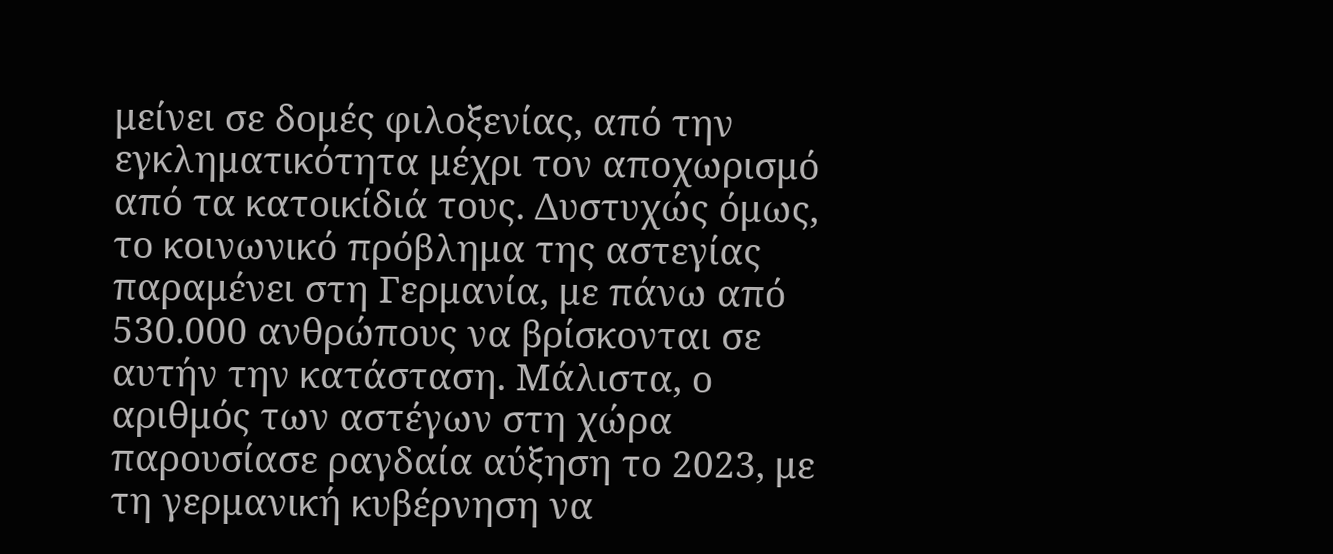μείνει σε δομές φιλοξενίας, από την εγκληματικότητα μέχρι τον αποχωρισμό από τα κατοικίδιά τους. Δυστυχώς όμως, το κοινωνικό πρόβλημα της αστεγίας παραμένει στη Γερμανία, με πάνω από 530.000 ανθρώπους να βρίσκονται σε αυτήν την κατάσταση. Μάλιστα, ο αριθμός των αστέγων στη χώρα παρουσίασε ραγδαία αύξηση το 2023, με τη γερμανική κυβέρνηση να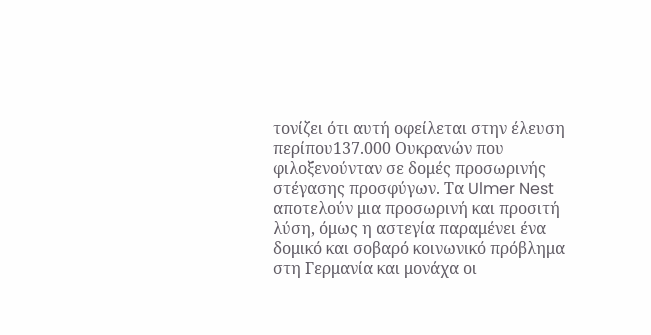τονίζει ότι αυτή οφείλεται στην έλευση περίπου137.000 Ουκρανών που φιλοξενούνταν σε δομές προσωρινής στέγασης προσφύγων. Τα Ulmer Nest αποτελούν μια προσωρινή και προσιτή λύση, όμως η αστεγία παραμένει ένα δομικό και σοβαρό κοινωνικό πρόβλημα στη Γερμανία και μονάχα οι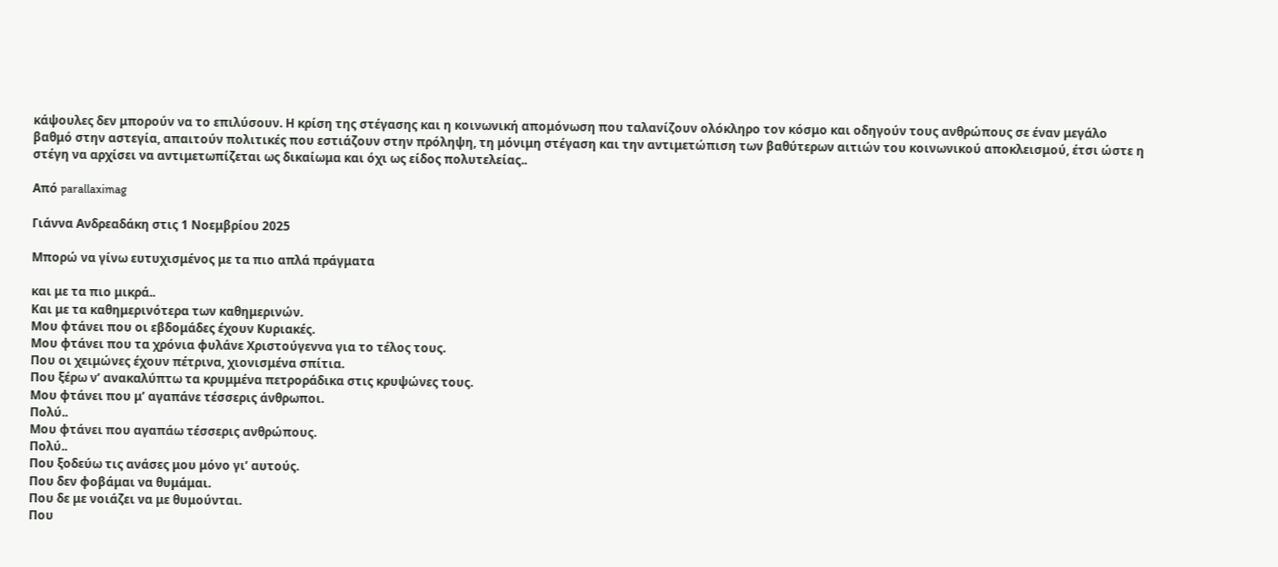κάψουλες δεν μπορούν να το επιλύσουν. Η κρίση της στέγασης και η κοινωνική απομόνωση που ταλανίζουν ολόκληρο τον κόσμο και οδηγούν τους ανθρώπους σε έναν μεγάλο βαθμό στην αστεγία, απαιτούν πολιτικές που εστιάζουν στην πρόληψη, τη μόνιμη στέγαση και την αντιμετώπιση των βαθύτερων αιτιών του κοινωνικού αποκλεισμού, έτσι ώστε η στέγη να αρχίσει να αντιμετωπίζεται ως δικαίωμα και όχι ως είδος πολυτελείας..

Aπό parallaximag

Γιάννα Ανδρεαδάκη στις 1 Νοεμβρίου 2025

Μπορώ να γίνω ευτυχισμένος με τα πιο απλά πράγματα

και με τα πιο μικρά..
Και με τα καθημερινότερα των καθημερινών.
Μου φτάνει που οι εβδομάδες έχουν Κυριακές.
Μου φτάνει που τα χρόνια φυλάνε Χριστούγεννα για το τέλος τους.
Που οι χειμώνες έχουν πέτρινα, χιονισμένα σπίτια.
Που ξέρω ν’ ανακαλύπτω τα κρυμμένα πετροράδικα στις κρυψώνες τους.
Μου φτάνει που μ’ αγαπάνε τέσσερις άνθρωποι.
Πολύ..
Μου φτάνει που αγαπάω τέσσερις ανθρώπους.
Πολύ..
Που ξοδεύω τις ανάσες μου μόνο γι’ αυτούς.
Που δεν φοβάμαι να θυμάμαι.
Που δε με νοιάζει να με θυμούνται.
Που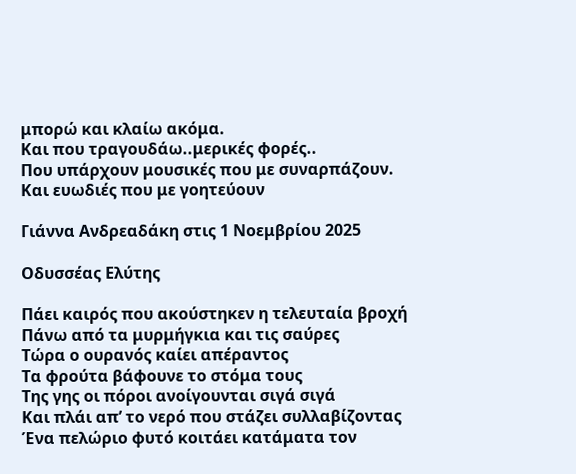μπορώ και κλαίω ακόμα.
Και που τραγουδάω..μερικές φορές..
Που υπάρχουν μουσικές που με συναρπάζουν.
Και ευωδιές που με γοητεύουν

Γιάννα Ανδρεαδάκη στις 1 Νοεμβρίου 2025

Οδυσσέας Ελύτης

Πάει καιρός που ακούστηκεν η τελευταία βροχή
Πάνω από τα μυρμήγκια και τις σαύρες
Τώρα ο ουρανός καίει απέραντος
Τα φρούτα βάφουνε το στόμα τους
Της γης οι πόροι ανοίγουνται σιγά σιγά
Και πλάι απ’ το νερό που στάζει συλλαβίζοντας
Ένα πελώριο φυτό κοιτάει κατάματα τον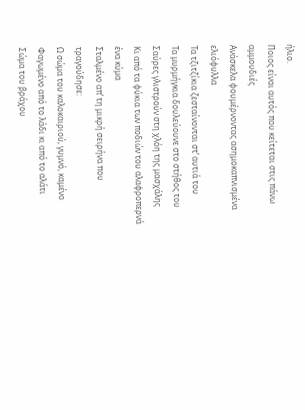ήλιο.
Ποιος είναι αυτός που κείτεται στις πάνω αμμουδιές
Ανάσκελα φουμέρνοντας ασημοκαπνισμένα ελιόφυλλα
Τα τζιτζίκια ζεσταίνονται στ’ αυτιά του
Τα μυρμήγκια δουλεύουνε στο στήθος του
Σαύρες γλιστρούν στη χλόη της μασχάλης
Κι από τα φύκια των ποδιών του αλαφροπερνά ένα κύμα
Σταλμένο απ’ τη μικρή σειρήνα που τραγούδησε:
Ω σώμα του καλοκαιριού, γυμνό, καμένο
Φαγωμένο από το λάδι κι από το αλάτι
Σώμα του βράχου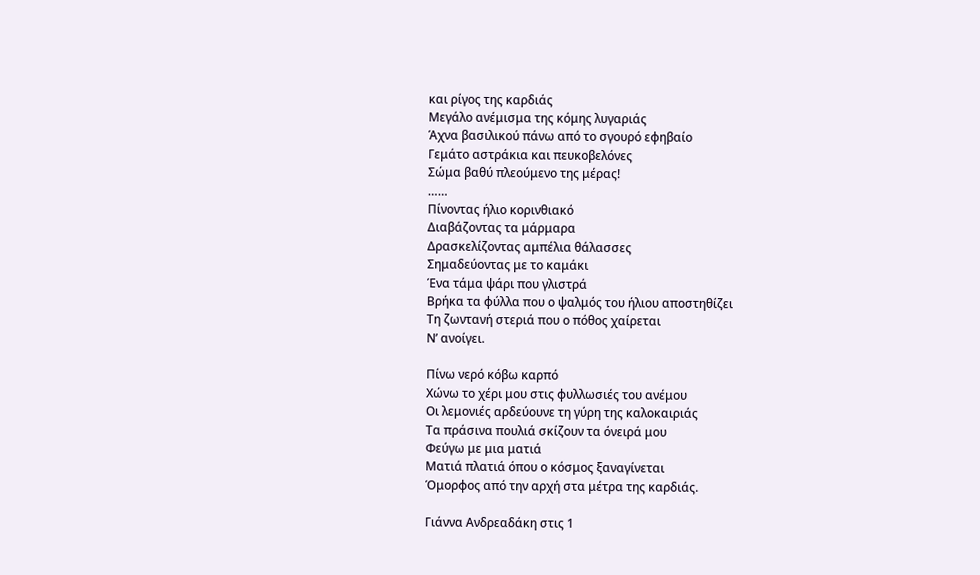και ρίγος της καρδιάς
Μεγάλο ανέμισμα της κόμης λυγαριάς
Άχνα βασιλικού πάνω από το σγουρό εφηβαίο
Γεμάτο αστράκια και πευκοβελόνες
Σώμα βαθύ πλεούμενο της μέρας!
……
Πίνοντας ήλιο κορινθιακό
Διαβάζοντας τα μάρμαρα
Δρασκελίζοντας αμπέλια θάλασσες
Σημαδεύοντας με το καμάκι
Ένα τάμα ψάρι που γλιστρά
Βρήκα τα φύλλα που ο ψαλμός του ήλιου αποστηθίζει
Τη ζωντανή στεριά που ο πόθος χαίρεται
Ν’ ανοίγει.

Πίνω νερό κόβω καρπό
Χώνω το χέρι μου στις φυλλωσιές του ανέμου
Οι λεμονιές αρδεύουνε τη γύρη της καλοκαιριάς
Τα πράσινα πουλιά σκίζουν τα όνειρά μου
Φεύγω με μια ματιά
Ματιά πλατιά όπου ο κόσμος ξαναγίνεται
Όμορφος από την αρχή στα μέτρα της καρδιάς.

Γιάννα Ανδρεαδάκη στις 1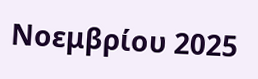Νοεμβρίου 2025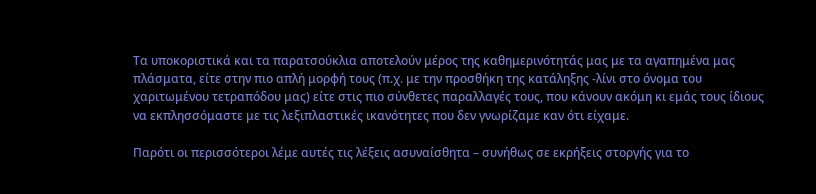Τα υποκοριστικά και τα παρατσούκλια αποτελούν μέρος της καθημερινότητάς μας με τα αγαπημένα μας πλάσματα, είτε στην πιο απλή μορφή τους (π.χ. με την προσθήκη της κατάληξης -λίνι στο όνομα του χαριτωμένου τετραπόδου μας) είτε στις πιο σύνθετες παραλλαγές τους, που κάνουν ακόμη κι εμάς τους ίδιους να εκπλησσόμαστε με τις λεξιπλαστικές ικανότητες που δεν γνωρίζαμε καν ότι είχαμε.

Παρότι οι περισσότεροι λέμε αυτές τις λέξεις ασυναίσθητα – συνήθως σε εκρήξεις στοργής για το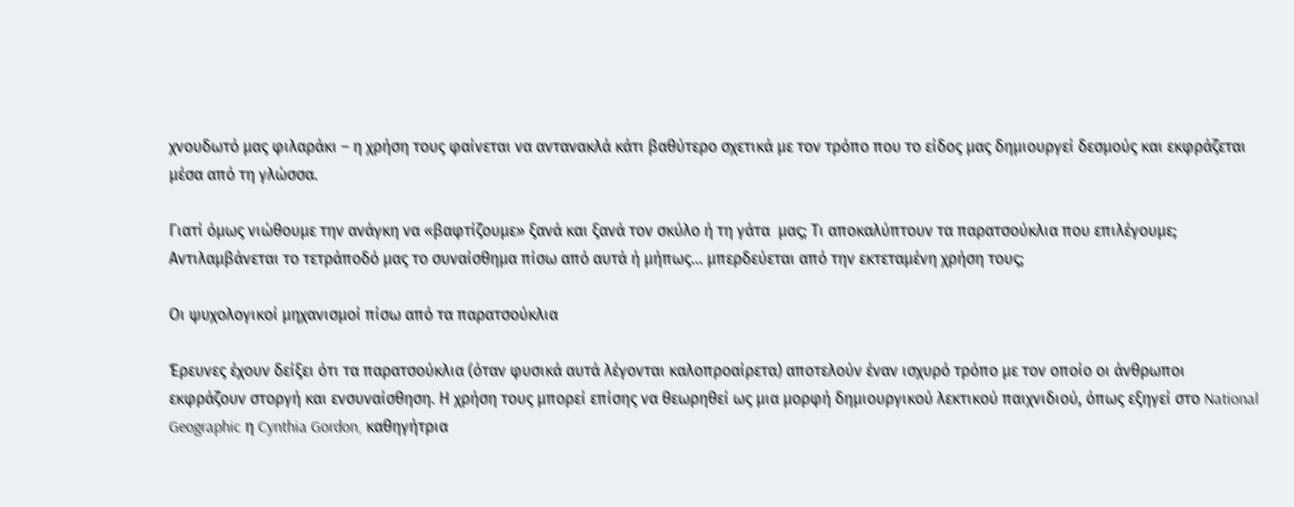χνουδωτό μας φιλαράκι – η χρήση τους φαίνεται να αντανακλά κάτι βαθύτερο σχετικά με τον τρόπο που το είδος μας δημιουργεί δεσμούς και εκφράζεται μέσα από τη γλώσσα.

Γιατί όμως νιώθουμε την ανάγκη να «βαφτίζουμε» ξανά και ξανά τον σκύλο ή τη γάτα  μας; Τι αποκαλύπτουν τα παρατσούκλια που επιλέγουμε; Αντιλαμβάνεται το τετράποδό μας το συναίσθημα πίσω από αυτά ή μήπως… μπερδεύεται από την εκτεταμένη χρήση τους;

Οι ψυχολογικοί μηχανισμοί πίσω από τα παρατσούκλια

Έρευνες έχουν δείξει ότι τα παρατσούκλια (όταν φυσικά αυτά λέγονται καλοπροαίρετα) αποτελούν έναν ισχυρό τρόπο με τον οποίο οι άνθρωποι εκφράζουν στοργή και ενσυναίσθηση. Η χρήση τους μπορεί επίσης να θεωρηθεί ως μια μορφή δημιουργικού λεκτικού παιχνιδιού, όπως εξηγεί στο National Geographic η Cynthia Gordon, καθηγήτρια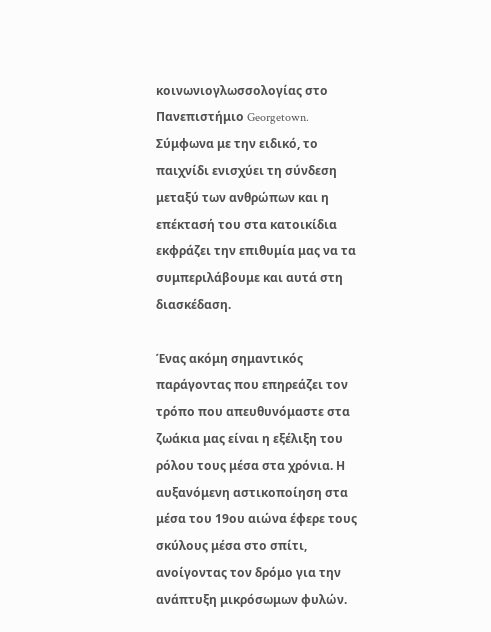κοινωνιογλωσσολογίας στο Πανεπιστήμιο Georgetown. Σύμφωνα με την ειδικό, το παιχνίδι ενισχύει τη σύνδεση μεταξύ των ανθρώπων και η επέκτασή του στα κατοικίδια εκφράζει την επιθυμία μας να τα συμπεριλάβουμε και αυτά στη διασκέδαση.

Ένας ακόμη σημαντικός παράγοντας που επηρεάζει τον τρόπο που απευθυνόμαστε στα ζωάκια μας είναι η εξέλιξη του ρόλου τους μέσα στα χρόνια. Η αυξανόμενη αστικοποίηση στα μέσα του 19ου αιώνα έφερε τους σκύλους μέσα στο σπίτι, ανοίγοντας τον δρόμο για την ανάπτυξη μικρόσωμων φυλών.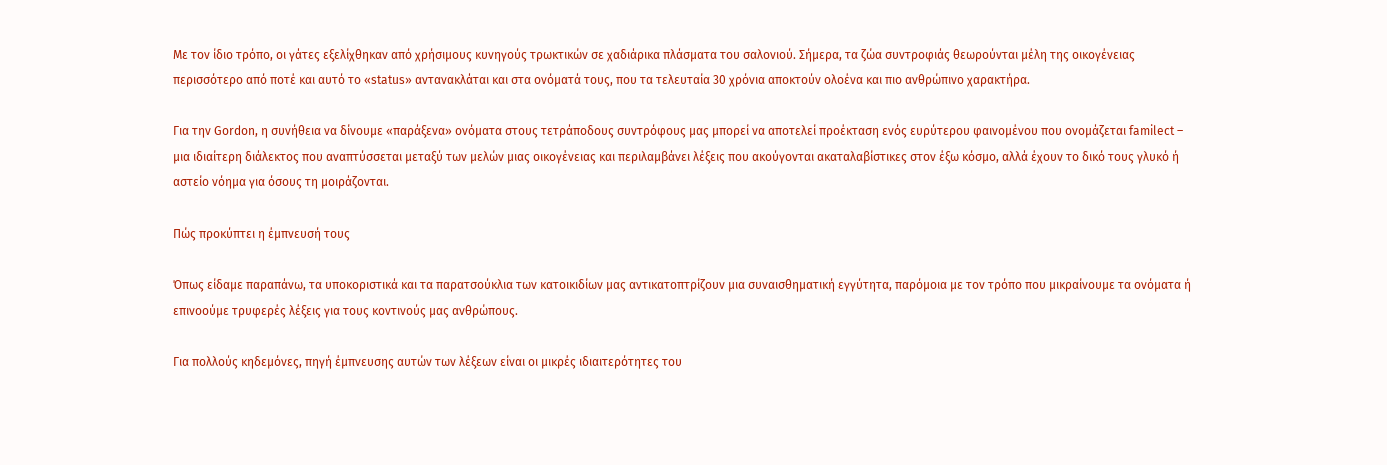Με τον ίδιο τρόπο, οι γάτες εξελίχθηκαν από χρήσιμους κυνηγούς τρωκτικών σε χαδιάρικα πλάσματα του σαλονιού. Σήμερα, τα ζώα συντροφιάς θεωρούνται μέλη της οικογένειας περισσότερο από ποτέ και αυτό το «status» αντανακλάται και στα ονόματά τους, που τα τελευταία 30 χρόνια αποκτούν ολοένα και πιο ανθρώπινο χαρακτήρα.

Για την Gordon, η συνήθεια να δίνουμε «παράξενα» ονόματα στους τετράποδους συντρόφους μας μπορεί να αποτελεί προέκταση ενός ευρύτερου φαινομένου που ονομάζεται familect – μια ιδιαίτερη διάλεκτος που αναπτύσσεται μεταξύ των μελών μιας οικογένειας και περιλαμβάνει λέξεις που ακούγονται ακαταλαβίστικες στον έξω κόσμο, αλλά έχουν το δικό τους γλυκό ή αστείο νόημα για όσους τη μοιράζονται.

Πώς προκύπτει η έμπνευσή τους

Όπως είδαμε παραπάνω, τα υποκοριστικά και τα παρατσούκλια των κατοικιδίων μας αντικατοπτρίζουν μια συναισθηματική εγγύτητα, παρόμοια με τον τρόπο που μικραίνουμε τα ονόματα ή επινοούμε τρυφερές λέξεις για τους κοντινούς μας ανθρώπους.

Για πολλούς κηδεμόνες, πηγή έμπνευσης αυτών των λέξεων είναι οι μικρές ιδιαιτερότητες του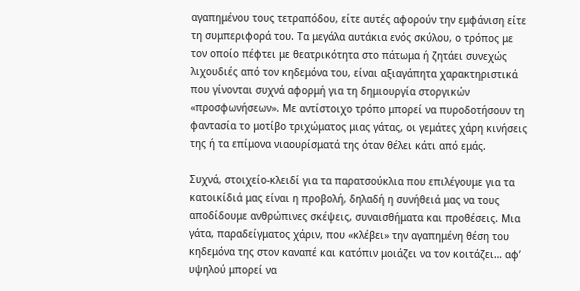αγαπημένου τους τετραπόδου, είτε αυτές αφορούν την εμφάνιση είτε τη συμπεριφορά του. Τα μεγάλα αυτάκια ενός σκύλου, ο τρόπος με τον οποίο πέφτει με θεατρικότητα στο πάτωμα ή ζητάει συνεχώς λιχουδιές από τον κηδεμόνα του, είναι αξιαγάπητα χαρακτηριστικά που γίνονται συχνά αφορμή για τη δημιουργία στοργικών «προσφωνήσεων». Με αντίστοιχο τρόπο μπορεί να πυροδοτήσουν τη φαντασία το μοτίβο τριχώματος μιας γάτας, οι γεμάτες χάρη κινήσεις της ή τα επίμονα νιαουρίσματά της όταν θέλει κάτι από εμάς.

Συχνά, στοιχείο-κλειδί για τα παρατσούκλια που επιλέγουμε για τα κατοικίδιά μας είναι η προβολή, δηλαδή η συνήθειά μας να τους αποδίδουμε ανθρώπινες σκέψεις, συναισθήματα και προθέσεις. Μια γάτα, παραδείγματος χάριν, που «κλέβει» την αγαπημένη θέση του κηδεμόνα της στον καναπέ και κατόπιν μοιάζει να τον κοιτάζει… αφ’ υψηλού μπορεί να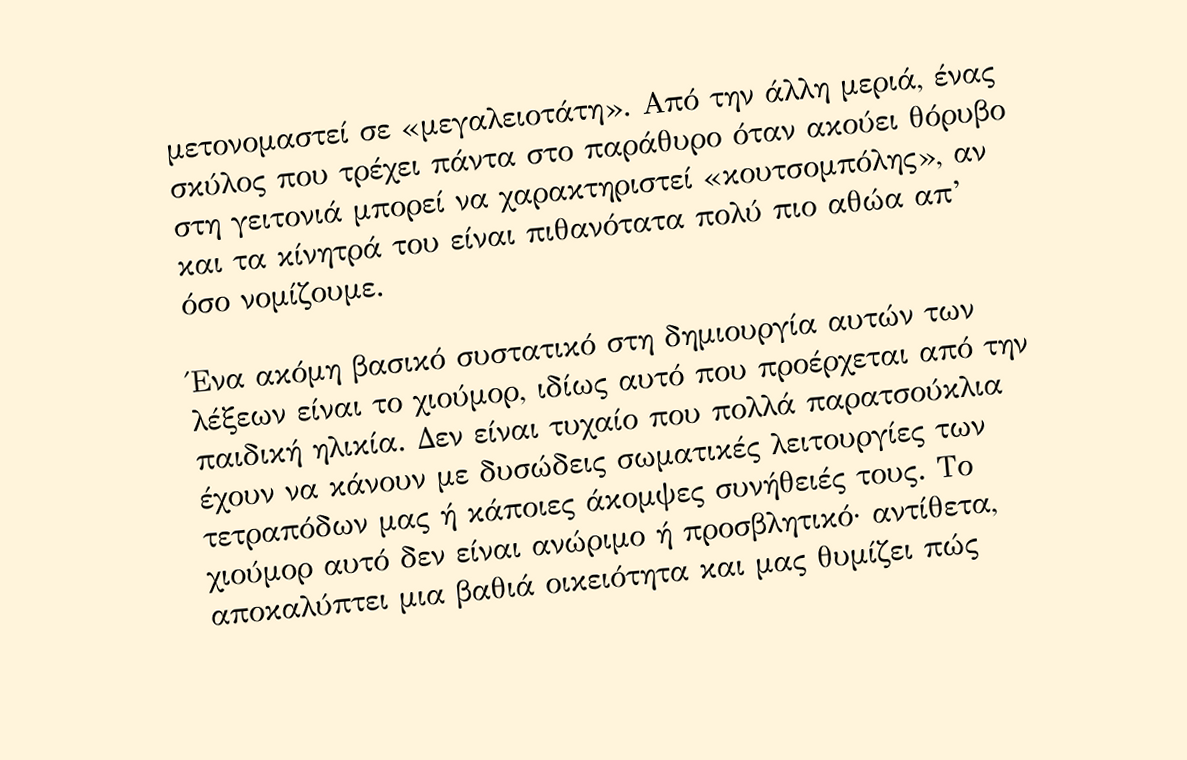μετονομαστεί σε «μεγαλειοτάτη». Από την άλλη μεριά, ένας σκύλος που τρέχει πάντα στο παράθυρο όταν ακούει θόρυβο στη γειτονιά μπορεί να χαρακτηριστεί «κουτσομπόλης», αν και τα κίνητρά του είναι πιθανότατα πολύ πιο αθώα απ’ όσο νομίζουμε.

Ένα ακόμη βασικό συστατικό στη δημιουργία αυτών των λέξεων είναι το χιούμορ, ιδίως αυτό που προέρχεται από την παιδική ηλικία. Δεν είναι τυχαίο που πολλά παρατσούκλια έχουν να κάνουν με δυσώδεις σωματικές λειτουργίες των τετραπόδων μας ή κάποιες άκομψες συνήθειές τους. Το χιούμορ αυτό δεν είναι ανώριμο ή προσβλητικό· αντίθετα, αποκαλύπτει μια βαθιά οικειότητα και μας θυμίζει πώς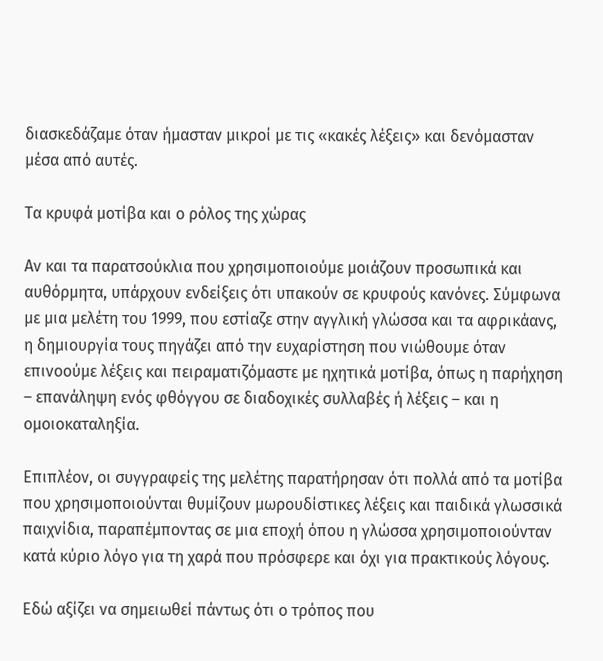διασκεδάζαμε όταν ήμασταν μικροί με τις «κακές λέξεις» και δενόμασταν μέσα από αυτές.

Τα κρυφά μοτίβα και ο ρόλος της χώρας

Αν και τα παρατσούκλια που χρησιμοποιούμε μοιάζουν προσωπικά και αυθόρμητα, υπάρχουν ενδείξεις ότι υπακούν σε κρυφούς κανόνες. Σύμφωνα με μια μελέτη του 1999, που εστίαζε στην αγγλική γλώσσα και τα αφρικάανς, η δημιουργία τους πηγάζει από την ευχαρίστηση που νιώθουμε όταν επινοούμε λέξεις και πειραματιζόμαστε με ηχητικά μοτίβα, όπως η παρήχηση – επανάληψη ενός φθόγγου σε διαδοχικές συλλαβές ή λέξεις – και η ομοιοκαταληξία.

Επιπλέον, οι συγγραφείς της μελέτης παρατήρησαν ότι πολλά από τα μοτίβα που χρησιμοποιούνται θυμίζουν μωρουδίστικες λέξεις και παιδικά γλωσσικά παιχνίδια, παραπέμποντας σε μια εποχή όπου η γλώσσα χρησιμοποιούνταν κατά κύριο λόγο για τη χαρά που πρόσφερε και όχι για πρακτικούς λόγους.

Εδώ αξίζει να σημειωθεί πάντως ότι ο τρόπος που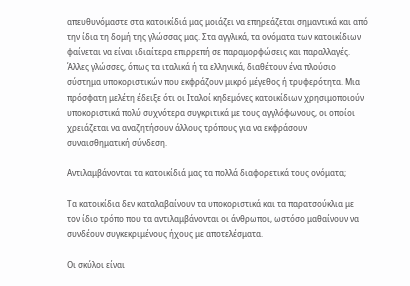απευθυνόμαστε στα κατοικίδιά μας μοιάζει να επηρεάζεται σημαντικά και από την ίδια τη δομή της γλώσσας μας. Στα αγγλικά, τα ονόματα των κατοικίδιων φαίνεται να είναι ιδιαίτερα επιρρεπή σε παραμορφώσεις και παραλλαγές. Άλλες γλώσσες, όπως τα ιταλικά ή τα ελληνικά, διαθέτουν ένα πλούσιο σύστημα υποκοριστικών που εκφράζουν μικρό μέγεθος ή τρυφερότητα. Μια πρόσφατη μελέτη έδειξε ότι οι Ιταλοί κηδεμόνες κατοικίδιων χρησιμοποιούν υποκοριστικά πολύ συχνότερα συγκριτικά με τους αγγλόφωνους, οι οποίοι χρειάζεται να αναζητήσουν άλλους τρόπους για να εκφράσουν συναισθηματική σύνδεση.

Αντιλαμβάνονται τα κατοικίδιά μας τα πολλά διαφορετικά τους ονόματα;

Τα κατοικίδια δεν καταλαβαίνουν τα υποκοριστικά και τα παρατσούκλια με τον ίδιο τρόπο που τα αντιλαμβάνονται οι άνθρωποι, ωστόσο μαθαίνουν να συνδέουν συγκεκριμένους ήχους με αποτελέσματα.

Οι σκύλοι είναι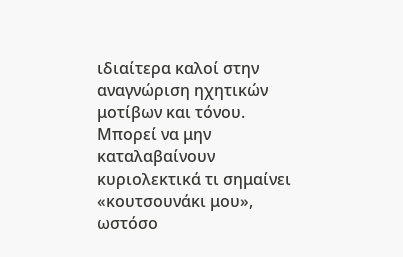ιδιαίτερα καλοί στην αναγνώριση ηχητικών μοτίβων και τόνου. Μπορεί να μην καταλαβαίνουν κυριολεκτικά τι σημαίνει «κουτσουνάκι μου», ωστόσο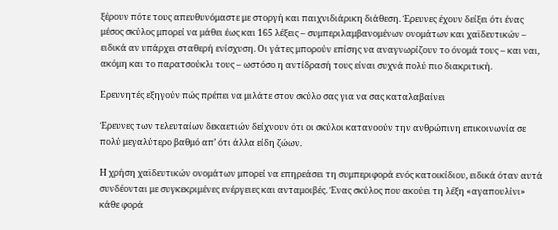ξέρουν πότε τους απευθυνόμαστε με στοργή και παιχνιδιάρικη διάθεση. Έρευνες έχουν δείξει ότι ένας μέσος σκύλος μπορεί να μάθει έως και 165 λέξεις – συμπεριλαμβανομένων ονομάτων και χαϊδευτικών – ειδικά αν υπάρχει σταθερή ενίσχυση. Οι γάτες μπορούν επίσης να αναγνωρίζουν το όνομά τους – και ναι, ακόμη και το παρατσούκλι τους – ωστόσο η αντίδρασή τους είναι συχνά πολύ πιο διακριτική.

Ερευνητές εξηγούν πώς πρέπει να μιλάτε στον σκύλο σας για να σας καταλαβαίνει

Έρευνες των τελευταίων δεκαετιών δείχνουν ότι οι σκύλοι κατανοούν την ανθρώπινη επικοινωνία σε πολύ μεγαλύτερο βαθμό απ’ ότι άλλα είδη ζώων.

Η χρήση χαϊδευτικών ονομάτων μπορεί να επηρεάσει τη συμπεριφορά ενός κατοικίδιου, ειδικά όταν αυτά συνδέονται με συγκεκριμένες ενέργειες και ανταμοιβές. Ένας σκύλος που ακούει τη λέξη «αγαπουλίνι» κάθε φορά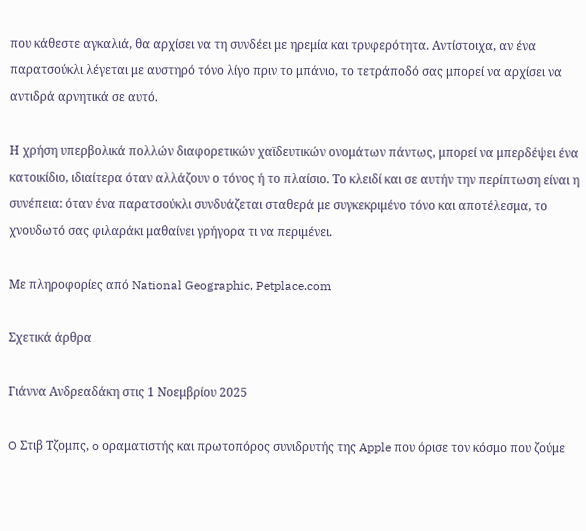που κάθεστε αγκαλιά, θα αρχίσει να τη συνδέει με ηρεμία και τρυφερότητα. Αντίστοιχα, αν ένα παρατσούκλι λέγεται με αυστηρό τόνο λίγο πριν το μπάνιο, το τετράποδό σας μπορεί να αρχίσει να αντιδρά αρνητικά σε αυτό.

Η χρήση υπερβολικά πολλών διαφορετικών χαϊδευτικών ονομάτων πάντως, μπορεί να μπερδέψει ένα κατοικίδιο, ιδιαίτερα όταν αλλάζουν ο τόνος ή το πλαίσιο. Το κλειδί και σε αυτήν την περίπτωση είναι η συνέπεια: όταν ένα παρατσούκλι συνδυάζεται σταθερά με συγκεκριμένο τόνο και αποτέλεσμα, το χνουδωτό σας φιλαράκι μαθαίνει γρήγορα τι να περιμένει.

Με πληροφορίες από National Geographic, Petplace.com

Σχετικά άρθρα

Γιάννα Ανδρεαδάκη στις 1 Νοεμβρίου 2025

O Στιβ Τζομπς, o οραματιστής και πρωτοπόρος συνιδρυτής της Apple που όρισε τον κόσμο που ζούμε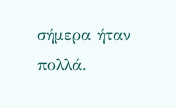σήμερα ήταν πολλά.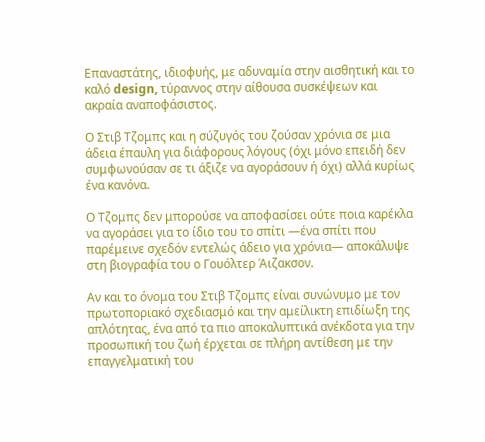Επαναστάτης, ιδιοφυής, με αδυναμία στην αισθητική και το καλό design, τύραννος στην αίθουσα συσκέψεων και ακραία αναποφάσιστος.

Ο Στιβ Τζομπς και η σύζυγός του ζούσαν χρόνια σε μια άδεια έπαυλη για διάφορους λόγους (όχι μόνο επειδή δεν συμφωνούσαν σε τι άξιζε να αγοράσουν ή όχι) αλλά κυρίως ένα κανόνα.

Ο Τζομπς δεν μπορούσε να αποφασίσει ούτε ποια καρέκλα να αγοράσει για το ίδιο του το σπίτι —ένα σπίτι που παρέμεινε σχεδόν εντελώς άδειο για χρόνια— αποκάλυψε στη βιογραφία του ο Γουόλτερ Άιζακσον.

Αν και το όνομα του Στιβ Τζομπς είναι συνώνυμο με τον πρωτοποριακό σχεδιασμό και την αμείλικτη επιδίωξη της απλότητας, ένα από τα πιο αποκαλυπτικά ανέκδοτα για την προσωπική του ζωή έρχεται σε πλήρη αντίθεση με την επαγγελματική του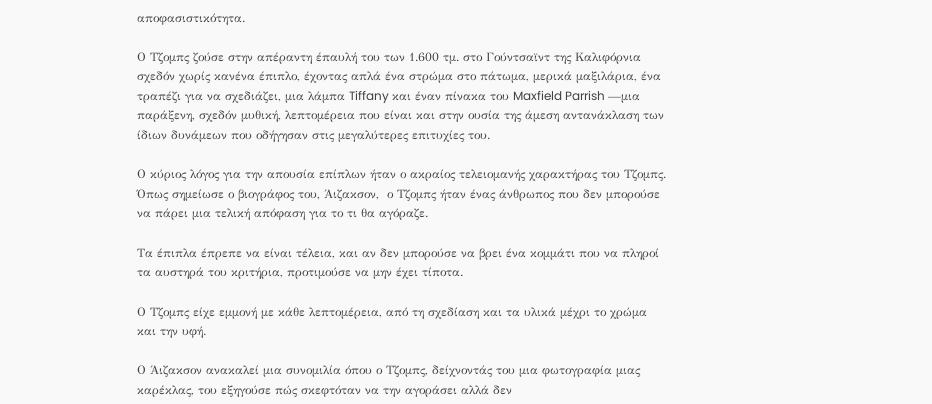αποφασιστικότητα.

Ο Τζομπς ζούσε στην απέραντη έπαυλή του των 1.600 τμ. στο Γούντσαϊντ της Καλιφόρνια σχεδόν χωρίς κανένα έπιπλο, έχοντας απλά ένα στρώμα στο πάτωμα, μερικά μαξιλάρια, ένα τραπέζι για να σχεδιάζει, μια λάμπα Tiffany και έναν πίνακα του Maxfield Parrish —μια παράξενη, σχεδόν μυθική, λεπτομέρεια που είναι και στην ουσία της άμεση αντανάκλαση των ίδιων δυνάμεων που οδήγησαν στις μεγαλύτερες επιτυχίες του.

Ο κύριος λόγος για την απουσία επίπλων ήταν ο ακραίος τελειομανής χαρακτήρας του Τζομπς. Όπως σημείωσε ο βιογράφος του, Άιζακσον,  ο Τζομπς ήταν ένας άνθρωπος που δεν μπορούσε να πάρει μια τελική απόφαση για το τι θα αγόραζε.

Τα έπιπλα έπρεπε να είναι τέλεια, και αν δεν μπορούσε να βρει ένα κομμάτι που να πληροί τα αυστηρά του κριτήρια, προτιμούσε να μην έχει τίποτα.

Ο Τζομπς είχε εμμονή με κάθε λεπτομέρεια, από τη σχεδίαση και τα υλικά μέχρι το χρώμα και την υφή.

Ο Άιζακσον ανακαλεί μια συνομιλία όπου ο Τζομπς, δείχνοντάς του μια φωτογραφία μιας καρέκλας, του εξηγούσε πώς σκεφτόταν να την αγοράσει αλλά δεν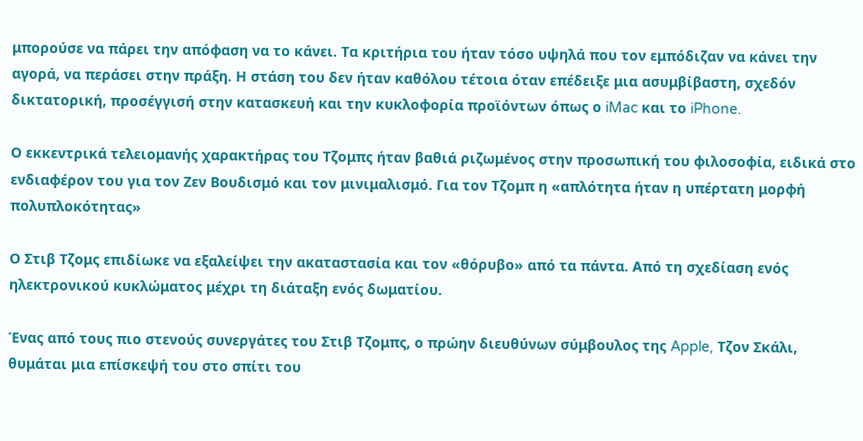μπορούσε να πάρει την απόφαση να το κάνει. Τα κριτήρια του ήταν τόσο υψηλά που τον εμπόδιζαν να κάνει την αγορά, να περάσει στην πράξη. Η στάση του δεν ήταν καθόλου τέτοια όταν επέδειξε μια ασυμβίβαστη, σχεδόν δικτατορική, προσέγγισή στην κατασκευή και την κυκλοφορία προϊόντων όπως ο iMac και το iPhone.

Ο εκκεντρικά τελειομανής χαρακτήρας του Τζομπς ήταν βαθιά ριζωμένος στην προσωπική του φιλοσοφία, ειδικά στο ενδιαφέρον του για τον Ζεν Βουδισμό και τον μινιμαλισμό. Για τον Τζομπ η «απλότητα ήταν η υπέρτατη μορφή πολυπλοκότητας»

Ο Στιβ Τζομς επιδίωκε να εξαλείψει την ακαταστασία και τον «θόρυβο» από τα πάντα. Από τη σχεδίαση ενός ηλεκτρονικού κυκλώματος μέχρι τη διάταξη ενός δωματίου.

Ένας από τους πιο στενούς συνεργάτες του Στιβ Τζομπς, ο πρώην διευθύνων σύμβουλος της Apple, Τζον Σκάλι, θυμάται μια επίσκεψή του στο σπίτι του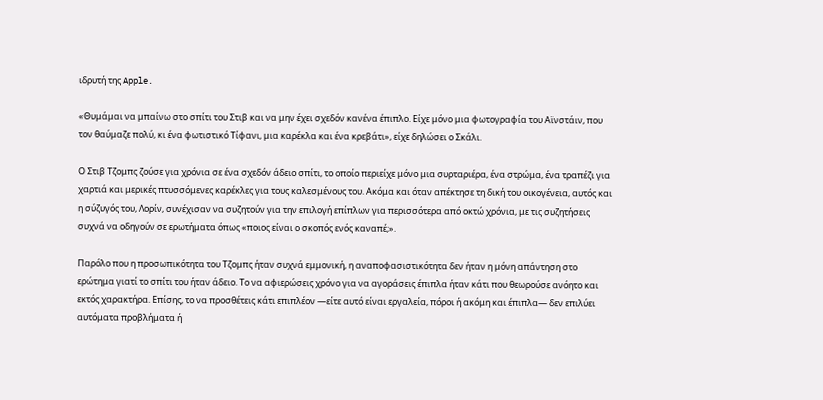ιδρυτή της Apple.

«Θυμάμαι να μπαίνω στο σπίτι του Στιβ και να μην έχει σχεδόν κανένα έπιπλο. Είχε μόνο μια φωτογραφία του Αϊνστάιν, που τον θαύμαζε πολύ, κι ένα φωτιστικό Τίφανι, μια καρέκλα και ένα κρεβάτι», είχε δηλώσει ο Σκάλι.

Ο Στιβ Τζομπς ζούσε για χρόνια σε ένα σχεδόν άδειο σπίτι, το οποίο περιείχε μόνο μια συρταριέρα, ένα στρώμα, ένα τραπέζι για χαρτιά και μερικές πτυσσόμενες καρέκλες για τους καλεσμένους του. Ακόμα και όταν απέκτησε τη δική του οικογένεια, αυτός και η σύζυγός του, Λορίν, συνέχισαν να συζητούν για την επιλογή επίπλων για περισσότερα από οκτώ χρόνια, με τις συζητήσεις συχνά να οδηγούν σε ερωτήματα όπως «ποιος είναι ο σκοπός ενός καναπέ;».

Παρόλο που η προσωπικότητα του Τζομπς ήταν συχνά εμμονική, η αναποφασιστικότητα δεν ήταν η μόνη απάντηση στο ερώτημα γιατί το σπίτι του ήταν άδειο. Το να αφιερώσεις χρόνο για να αγοράσεις έπιπλα ήταν κάτι που θεωρούσε ανόητο και εκτός χαρακτήρα. Επίσης, το να προσθέτεις κάτι επιπλέον —είτε αυτό είναι εργαλεία, πόροι ή ακόμη και έπιπλα— δεν επιλύει αυτόματα προβλήματα ή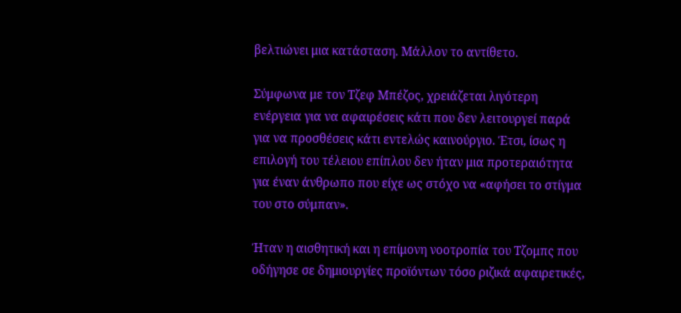βελτιώνει μια κατάσταση. Μάλλον το αντίθετο.

Σύμφωνα με τον Τζεφ Μπέζος, χρειάζεται λιγότερη ενέργεια για να αφαιρέσεις κάτι που δεν λειτουργεί παρά για να προσθέσεις κάτι εντελώς καινούργιο. Έτσι, ίσως η επιλογή του τέλειου επίπλου δεν ήταν μια προτεραιότητα για έναν άνθρωπο που είχε ως στόχο να «αφήσει το στίγμα του στο σύμπαν».

Ήταν η αισθητική και η επίμονη νοοτροπία του Τζομπς που οδήγησε σε δημιουργίες προϊόντων τόσο ριζικά αφαιρετικές,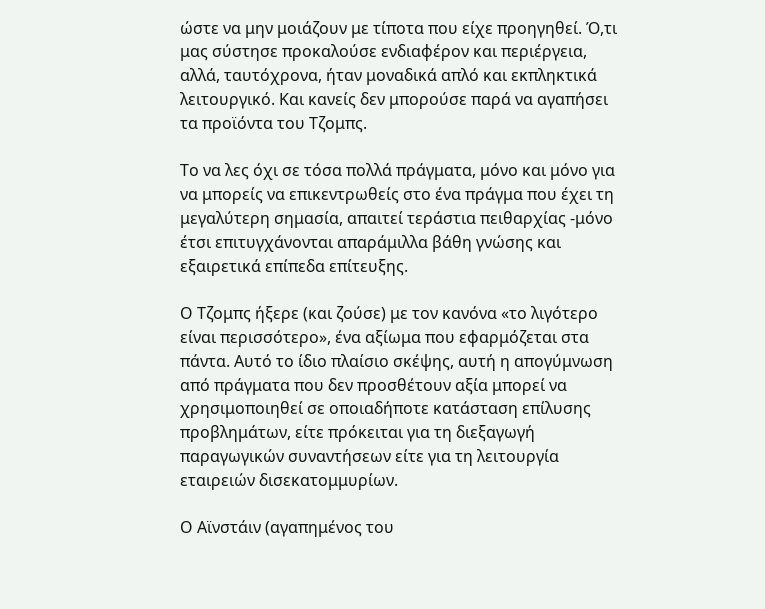ώστε να μην μοιάζουν με τίποτα που είχε προηγηθεί. Ό,τι μας σύστησε προκαλούσε ενδιαφέρον και περιέργεια, αλλά, ταυτόχρονα, ήταν μοναδικά απλό και εκπληκτικά λειτουργικό. Και κανείς δεν μπορούσε παρά να αγαπήσει τα προϊόντα του Τζομπς.

Το να λες όχι σε τόσα πολλά πράγματα, μόνο και μόνο για να μπορείς να επικεντρωθείς στο ένα πράγμα που έχει τη μεγαλύτερη σημασία, απαιτεί τεράστια πειθαρχίας -μόνο έτσι επιτυγχάνονται απαράμιλλα βάθη γνώσης και εξαιρετικά επίπεδα επίτευξης.

Ο Τζομπς ήξερε (και ζούσε) με τον κανόνα «το λιγότερο είναι περισσότερο», ένα αξίωμα που εφαρμόζεται στα πάντα. Αυτό το ίδιο πλαίσιο σκέψης, αυτή η απογύμνωση από πράγματα που δεν προσθέτουν αξία μπορεί να χρησιμοποιηθεί σε οποιαδήποτε κατάσταση επίλυσης προβλημάτων, είτε πρόκειται για τη διεξαγωγή παραγωγικών συναντήσεων είτε για τη λειτουργία εταιρειών δισεκατομμυρίων.

Ο Αϊνστάιν (αγαπημένος του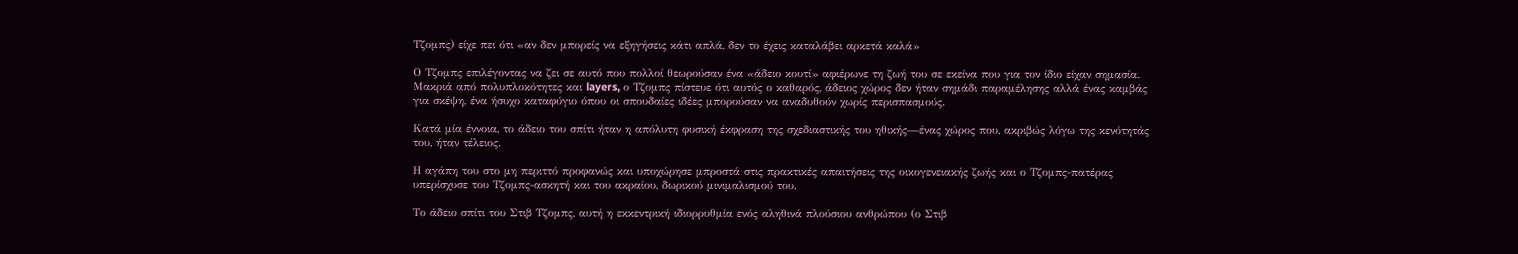Τζομπς) είχε πει ότι «αν δεν μπορείς να εξηγήσεις κάτι απλά, δεν το έχεις καταλάβει αρκετά καλά»

Ο Τζομπς επιλέγοντας να ζει σε αυτό που πολλοί θεωρούσαν ένα «άδειο κουτί» αφιέρωνε τη ζωή του σε εκείνα που για τον ίδιο είχαν σημασία. Μακριά από πολυπλοκότητες και layers, ο Τζομπς πίστευε ότι αυτός ο καθαρός, άδειος χώρος δεν ήταν σημάδι παραμέλησης αλλά ένας καμβάς για σκέψη, ένα ήσυχο καταφύγιο όπου οι σπουδαίες ιδέες μπορούσαν να αναδυθούν χωρίς περισπασμούς.

Κατά μία έννοια, το άδειο του σπίτι ήταν η απόλυτη φυσική έκφραση της σχεδιαστικής του ηθικής—ένας χώρος που, ακριβώς λόγω της κενότητάς του, ήταν τέλειος.

Η αγάπη του στο μη περιττό προφανώς και υποχώρησε μπροστά στις πρακτικές απαιτήσεις της οικογενειακής ζωής και ο Τζομπς-πατέρας υπερίσχυσε του Τζομπς-ασκητή και του ακραίου, δωρικού μινιμαλισμού του.

Το άδειο σπίτι του Στιβ Τζομπς, αυτή η εκκεντρική ιδιορρυθμία ενός αληθινά πλούσιου ανθρώπου (ο Στιβ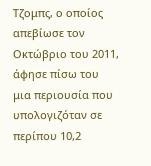Τζομπς, ο οποίος απεβίωσε τον Οκτώβριο του 2011, άφησε πίσω του μια περιουσία που υπολογιζόταν σε περίπου 10,2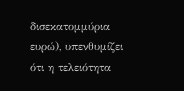δισεκατομμύρια ευρώ), υπενθυμίζει ότι η τελειότητα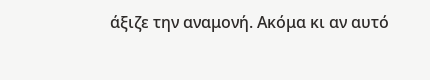άξιζε την αναμονή. Ακόμα κι αν αυτό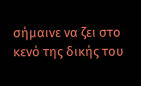σήμαινε να ζει στο κενό της δικής του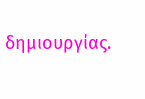δημιουργίας.